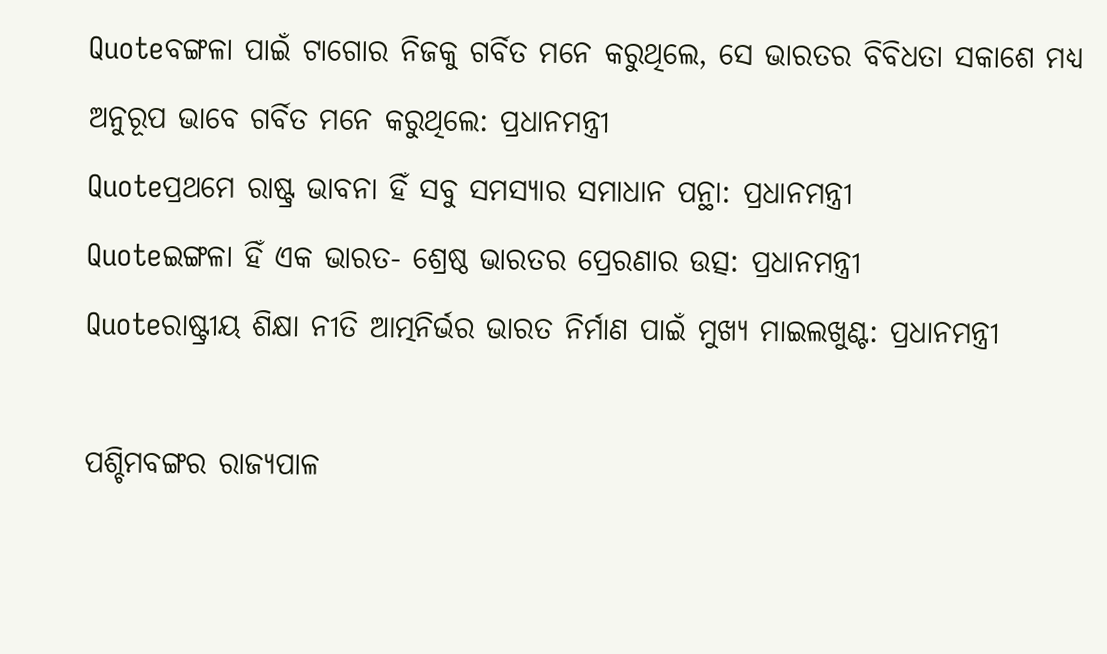Quoteବଙ୍ଗଳା ପାଇଁ ଟାଗୋର ନିଜକୁ ଗର୍ବିତ ମନେ କରୁଥିଲେ, ସେ ଭାରତର ବିବିଧତା ସକାଶେ ମଧ୍ୟ ଅନୁରୂପ ଭାବେ ଗର୍ବିତ ମନେ କରୁଥିଲେ: ପ୍ରଧାନମନ୍ତ୍ରୀ
Quoteପ୍ରଥମେ ରାଷ୍ଟ୍ର ଭାବନା ହିଁ ସବୁ ସମସ୍ୟାର ସମାଧାନ ପନ୍ଥା: ପ୍ରଧାନମନ୍ତ୍ରୀ
Quoteଇଙ୍ଗଳା ହିଁ ଏକ ଭାରତ- ଶ୍ରେଷ୍ଠ ଭାରତର ପ୍ରେରଣାର ଉତ୍ସ: ପ୍ରଧାନମନ୍ତ୍ରୀ
Quoteରାଷ୍ଟ୍ରୀୟ ଶିକ୍ଷା ନୀତି ଆତ୍ମନିର୍ଭର ଭାରତ ନିର୍ମାଣ ପାଇଁ ମୁଖ୍ୟ ମାଇଲଖୁଣ୍ଟ: ପ୍ରଧାନମନ୍ତ୍ରୀ

ପଶ୍ଚିମବଙ୍ଗର ରାଜ୍ୟପାଳ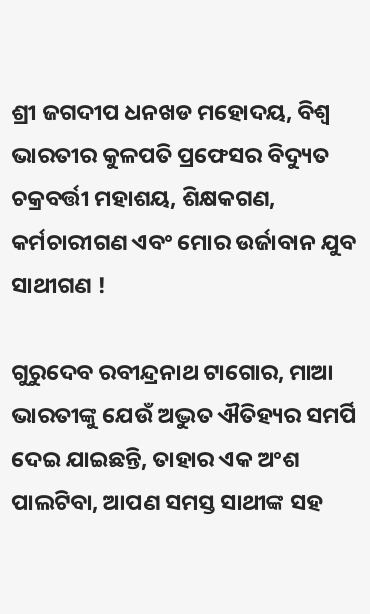ଶ୍ରୀ ଜଗଦୀପ ଧନଖଡ ମ‌ହୋଦୟ, ବିଶ୍ୱ ଭାରତୀର କୁଳପତି ପ୍ରଫେସର ବିଦ୍ୟୁତ ଚକ୍ରବର୍ତ୍ତୀ ମହାଶୟ, ଶିକ୍ଷକଗଣ, କର୍ମଚାରୀଗଣ ଏବଂ ମୋର ଉର୍ଜାବାନ ଯୁବ ସାଥୀଗଣ !

ଗୁରୁଦେବ ରବୀନ୍ଦ୍ରନାଥ ଟାଗୋର, ମାଆ ଭାରତୀଙ୍କୁ ଯେଉଁ ଅଦ୍ଭୁତ ଐତିହ୍ୟର ସମର୍ପି ଦେଇ ଯାଇଛନ୍ତି, ତାହ‌ାର ଏକ ଅଂଶ ପାଲଟିବା, ଆପଣ ସମସ୍ତ ସାଥୀଙ୍କ ସହ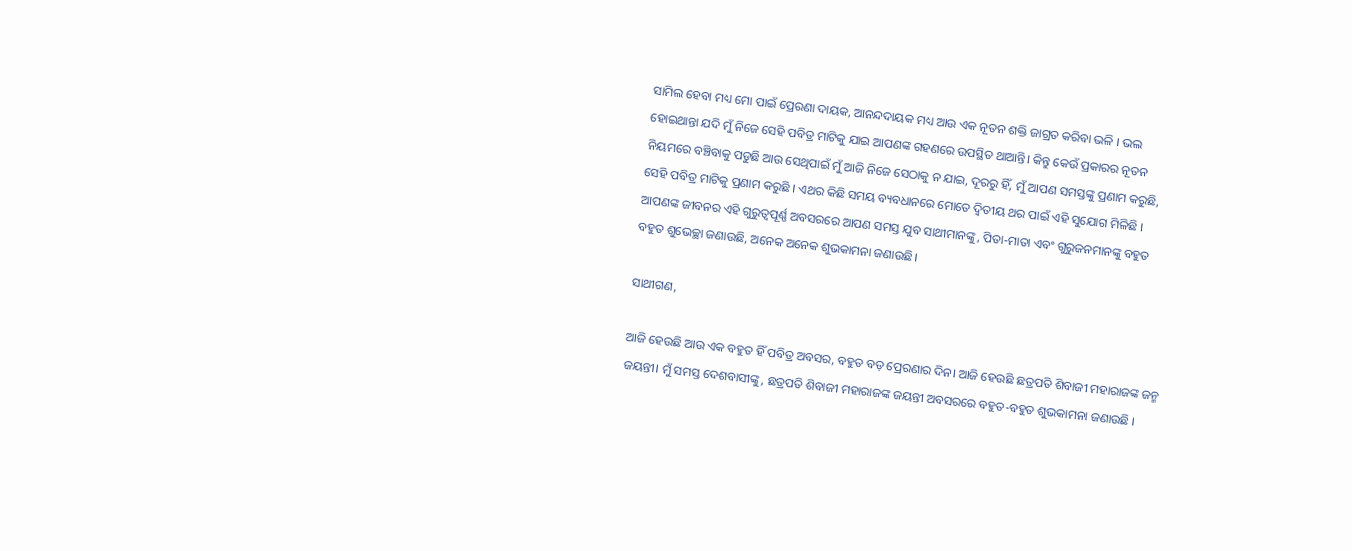ସାମିଲ ହେବା ମଧ୍ୟ ମୋ ପାଇଁ ପ୍ରେରଣା ଦାୟକ, ଆନନ୍ଦଦାୟକ ମଧ୍ୟ ଆଉ ଏକ ନୂତନ ଶକ୍ତି ଜାଗ୍ରତ କରିବା ଭଳି । ଭଲ ହୋଇଥାନ୍ତା ଯଦି ମୁଁ ନିଜେ ସେହି ପବିତ୍ର ମାଟିକୁ ଯାଇ ଆପଣଙ୍କ ଗହଣରେ ଉପସ୍ଥିତ ଥାଆନ୍ତି। କିନ୍ତୁ କେଉଁ ପ୍ରକାରର ନୂତନ ନିୟମରେ ବଞ୍ଚିବାକୁ ପଡୁଛି ଆଉ ସେଥିପାଇଁ ମୁଁ ଆଜି ନିଜେ ସେଠାକୁ ନ ଯାଇ, ଦୂରରୁ ହିଁ, ମୁଁ ଆପଣ ସମସ୍ତଙ୍କୁ ପ୍ରଣାମ କରୁଛି, ସେହି ପବିତ୍ର ମାଟିକୁ ପ୍ରଣାମ କରୁଛି । ଏଥର କିଛି ସମୟ ବ୍ୟବଧାନରେ ମୋତେ ଦ୍ୱିତୀୟ ଥର ପାଇଁ ଏହି ସୁଯୋଗ ମିଳିଛି । ଆପଣଙ୍କ ଜୀବନର ଏହି ଗୁରୁତ୍ୱପୂର୍ଣ୍ଣ ଅବସରରେ ଆପଣ ସମସ୍ତ ଯୁବ ସାଥୀମାନଙ୍କୁ, ପିତା-ମାତା ଏବଂ ଗୁରୁଜନମାନଙ୍କୁ ବହୁତ ବହୁତ ଶୁଭେଚ୍ଛା ଜଣାଉଛି, ଅନେକ ଅନେକ ଶୁଭକାମନା ଜଣାଉଛି।

ସାଥୀଗଣ,

ଆଜି ହେଉଛି ଆଉ ଏକ ବହୁତ ହିଁ ପବିତ୍ର ଅବସର, ବହୁତ ବଡ଼ ପ୍ରେରଣାର ଦିନ। ଆଜି ହେଉଛି ଛତ୍ରପତି ଶିବାଜୀ ମହାରାଜଙ୍କ ଜନ୍ମ ଜୟନ୍ତୀ। ମୁଁ ସମସ୍ତ ଦେଶବାସୀଙ୍କୁ, ଛତ୍ରପତି ଶିବାଜୀ ମହାରାଜଙ୍କ ଜୟନ୍ତୀ ଅବସରରେ ବହୁତ-ବହୁତ ଶୁଭକାମନା ଜଣାଉଛି ।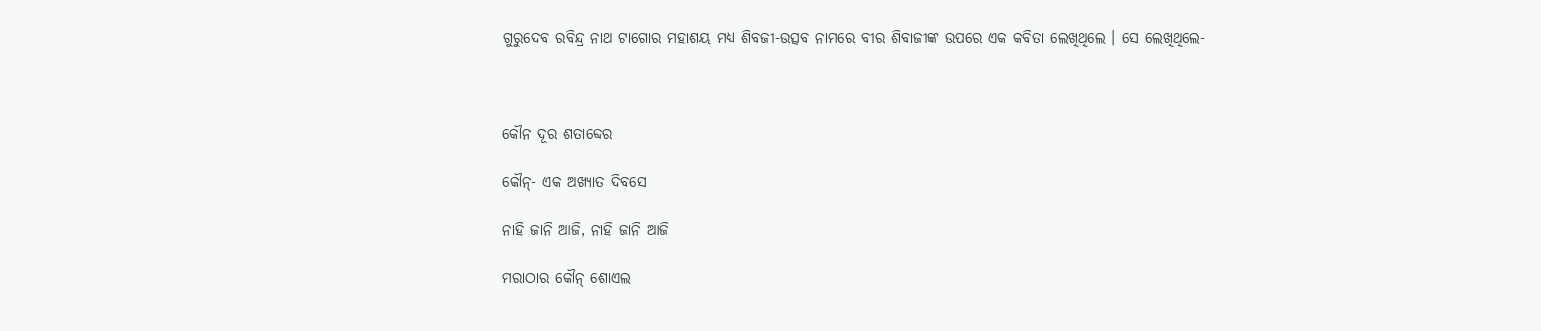ଗୁରୁଦେବ ରବିନ୍ଦ୍ର ନାଥ ଟାଗୋର ମହାଶୟ ମଧ୍ୟ ଶିବଜୀ-ଉତ୍ସବ ନାମରେ ବୀର ଶିବାଜୀଙ୍କ ଉପରେ ଏକ କବିତା ଲେଖିଥିଲେ । ସେ ଲେଖିଥିଲେ-



କୌନ ଦୂର ଶତାବ୍ଦେର

କୌନ୍- ଏକ ଅଖ୍ୟାତ ଦିବସେ

ନାହି ଜାନି ଆଜି, ନାହି ଜାନି ଆଜି

ମରାଠାର କୌନ୍ ଶୋଏଲ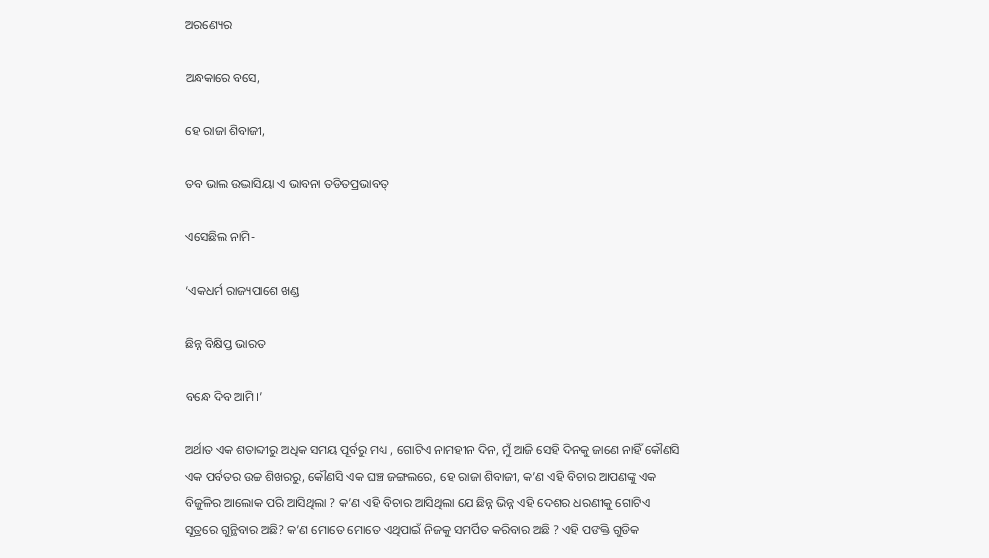ଅରଣ୍ୟେର

ଅନ୍ଧକାରେ ବସେ,

ହେ ରାଜା ଶିବାଜୀ,

ତବ ଭାଲ ଉଦ୍ଭାସିୟା ଏ ଭାବନା ତଡିତପ୍ରଭାବତ୍

ଏସେଛିଲ ନାମି-

‘ଏକଧର୍ମ ରାଜ୍ୟପାଶେ ଖଣ୍ଡ

ଛିନ୍ନ ବିକ୍ଷିପ୍ତ ଭାରତ

ବନ୍ଧେ ଦିବ ଆମି।’

ଅର୍ଥାତ ଏକ ଶତାବ୍ଦୀରୁ ଅଧିକ ସମୟ ପୂର୍ବରୁ ମଧ୍ୟ , ଗୋଟିଏ ନାମହୀନ ଦିନ, ମୁଁ ଆଜି ସେହି ଦିନକୁ ଜାଣେ ନାହିଁ କୌଣସି ଏକ ପର୍ବତର ଉଚ୍ଚ ଶିଖରରୁ, କୌଣସି ଏକ ଘଞ୍ଚ ଜଙ୍ଗଲରେ, ହେ ରାଜା ଶିବାଜୀ, କ’ଣ ଏହି ବିଚାର ଆପଣଙ୍କୁ ଏକ ବିଜୁଳିର ଆଲୋକ ପରି ଆସିଥିଲା ? କ’ଣ ଏହି ବିଚାର ଆସିଥିଲା ଯେ ଛିନ୍ନ ଭିନ୍ନ ଏହି ଦେଶର ଧରଣୀକୁ ଗୋଟିଏ ସୂତ୍ରରେ ଗୁନ୍ଥିବାର ଅଛି? କ’ଣ ମୋତେ ମୋତେ ଏଥିପାଇଁ ନିଜକୁ ସମର୍ପିତ କରିବାର ଅଛି ? ଏହି ପଙକ୍ତି ଗୁଡିକ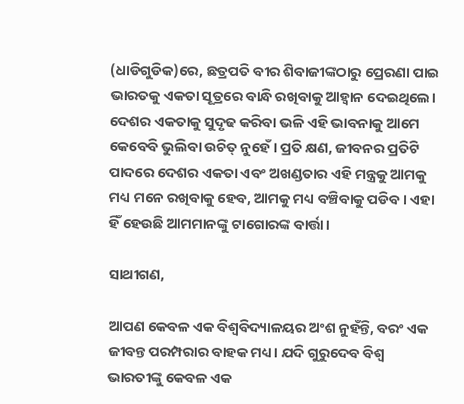(ଧାଡିଗୁଡିକ)ରେ, ଛତ୍ରପତି ବୀର ଶିବାଜୀଙ୍କଠାରୁ ପ୍ରେରଣା ପାଇ ଭାରତକୁ ଏକତା ସୂତ୍ରରେ ବାନ୍ଧି ରଖିବାକୁ ଆହ୍ୱାନ ଦେଇଥିଲେ। ଦେଶର ଏକତାକୁ ସୁଦୃଢ କରିବା ଭଳି ଏହି ଭାବନାକୁ ଆମେ କେବେବି ଭୁଲିବା ଉଚିତ୍ ନୁହେଁ। ପ୍ରତି କ୍ଷଣ, ଜୀବନର ପ୍ରତିଟି ପାଦରେ ଦେଶର ଏକତା ଏବଂ ଅଖଣ୍ଡତାର ଏହି ମନ୍ତ୍ରକୁ ଆମକୁ ମଧ୍ୟ ମନେ ରଖିବାକୁ ହେବ, ଆମକୁ ମଧ୍ୟ ବଞ୍ଚିବାକୁ ପଡିବ। ଏହା ହିଁ ହେଉଛି ଆମମାନଙ୍କୁ ଟାଗୋରଙ୍କ ବାର୍ତ୍ତା।

ସାଥୀଗଣ,

ଆପଣ କେବଳ ଏକ ବିଶ୍ୱବିଦ୍ୟାଳୟର ଅଂଶ ନୁହଁନ୍ତି, ବରଂ ଏକ ଜୀବନ୍ତ ପରମ୍ପରାର ବାହକ ମଧ୍ୟ। ଯଦି ଗୁରୁଦେବ ବିଶ୍ୱ ଭାରତୀଙ୍କୁ କେବଳ ଏକ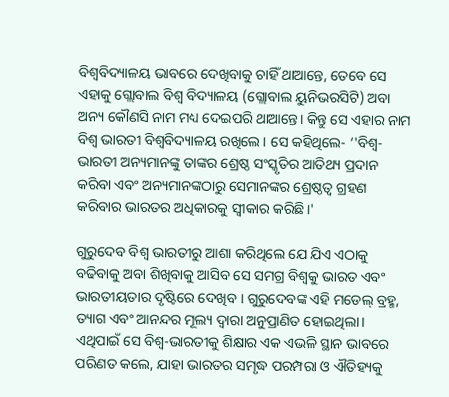ବିଶ୍ୱବିଦ୍ୟାଳୟ ଭାବରେ ଦେଖିବାକୁ ଚାହିଁ ଥାଆନ୍ତେ, ତେବେ ସେ ଏହାକୁ ଗ୍ଲୋବାଲ ବିଶ୍ବ ବିଦ୍ୟାଳୟ (ଗ୍ଲୋବାଲ ୟୁନିଭରସିଟି) ଅବା ଅନ୍ୟ କୌଣସି ନାମ ମଧ୍ୟ ଦେଇପରି ଥାଆନ୍ତେ। କିନ୍ତୁ ସେ ଏହାର ନାମ ବିଶ୍ୱ ଭାରତୀ ବିଶ୍ୱବିଦ୍ୟାଳୟ ରଖିଲେ। ସେ କହିଥିଲେ- ‘'ବିଶ୍ୱ-ଭାରତୀ ଅନ୍ୟମାନଙ୍କୁ ତାଙ୍କର ଶ୍ରେଷ୍ଠ ସଂସ୍କୃତିର ଆତିଥ୍ୟ ପ୍ରଦାନ କରିବା ଏବଂ ଅନ୍ୟମାନଙ୍କଠାରୁ ସେମାନଙ୍କର ଶ୍ରେଷ୍ଠତ୍ୱ ଗ୍ରହଣ କରିବାର ଭାରତର ଅଧିକାରକୁ ସ୍ୱୀକାର କରିଛି।'

ଗୁରୁଦେବ ବିଶ୍ୱ ଭାରତୀରୁ ଆଶା କରିଥିଲେ ଯେ ଯିଏ ଏଠାକୁ ବଢିବାକୁ ଅବା ଶିଖିବାକୁ ଆସିବ ସେ ସମଗ୍ର ବିଶ୍ୱକୁ ଭାରତ ଏବଂ ଭାରତୀୟତାର ଦୃଷ୍ଟିରେ ଦେଖିବ । ଗୁରୁଦେବଙ୍କ ଏହି ମଡେଲ୍ ବ୍ରହ୍ମ, ତ୍ୟାଗ ଏବଂ ଆନନ୍ଦର ମୂଲ୍ୟ ଦ୍ୱାରା ଅନୁପ୍ରାଣିତ ହୋଇଥିଲା। ଏଥିପାଇଁ ସେ ବିଶ୍ୱ-ଭାରତୀକୁ ଶିକ୍ଷାର ଏକ ଏଭଳି ସ୍ଥାନ ଭାବରେ ପରିଣତ କଲେ, ଯାହା ଭାରତର ସମୃଦ୍ଧ ପରମ୍ପରା ଓ ଐତିହ୍ୟକୁ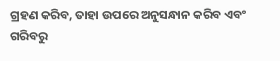ଗ୍ରହଣ କରିବ, ତାହା ଉପରେ ଅନୁସନ୍ଧାନ କରିବ ଏବଂ ଗରିବରୁ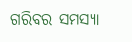ଗରିବର ସମସ୍ୟା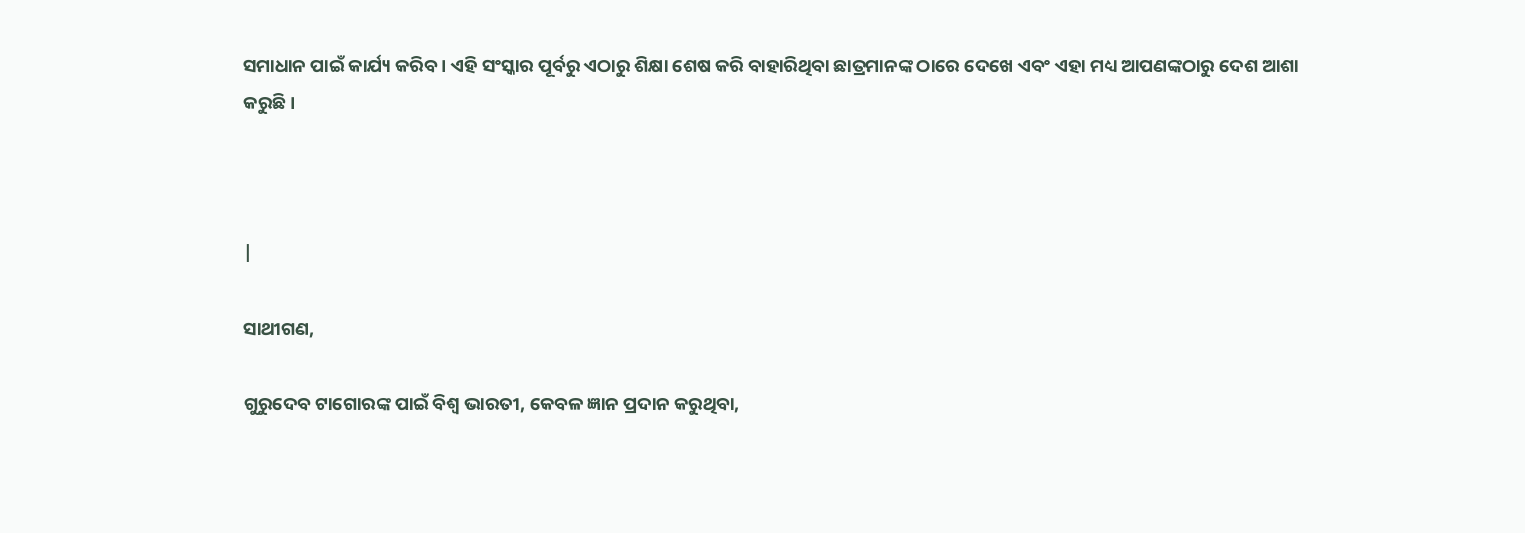ସମାଧାନ ପାଇଁ କାର୍ଯ୍ୟ କରିବ । ଏହି ସଂସ୍କାର ପୂର୍ବରୁ ଏଠାରୁ ଶିକ୍ଷା ଶେଷ କରି ବାହାରିଥିବା ଛାତ୍ରମାନଙ୍କ ଠାରେ ଦେଖେ ଏବଂ ଏହା ମଧ୍ୟ ଆପଣଙ୍କଠାରୁ ଦେଶ ଆଶା କରୁଛି।



|

ସାଥୀଗଣ,

ଗୁରୁଦେବ ଟାଗୋରଙ୍କ ପାଇଁ ବିଶ୍ୱ ଭାରତୀ, କେବଳ ଜ୍ଞାନ ପ୍ରଦାନ କରୁଥିବା,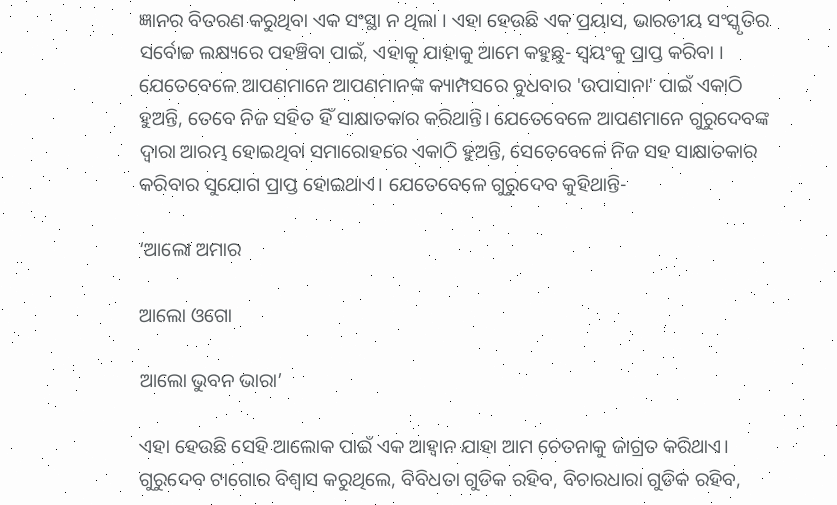ଜ୍ଞାନର ବିତରଣ କରୁଥିବା ଏକ ସଂସ୍ଥା ନ ଥିଲା । ଏହା ହେଉଛି ଏକ ପ୍ରୟାସ, ଭାରତୀୟ ସଂସ୍କୃତିର ସର୍ବୋଚ୍ଚ ଲକ୍ଷ୍ୟରେ ପହଞ୍ଚିବା ପାଇଁ, ଏହାକୁ ଯାହାକୁ ଆମେ କହୁଛୁ- ସ୍ବୟଂକୁ ପ୍ରାପ୍ତ କରିବା । ଯେତେବେଳେ ଆପଣମାନେ ଆପଣମାନଙ୍କ କ୍ୟାମ୍ପସରେ ବୁଧବାର 'ଉପାସାନା' ପାଇଁ ଏକାଠି ହୁଅନ୍ତି, ତେବେ ନିଜ ସହିତ ହିଁ ସାକ୍ଷାତକାର କରିଥାନ୍ତି। ଯେତେବେଳେ ଆପଣମାନେ ଗୁରୁଦେବଙ୍କ ଦ୍ୱାରା ଆରମ୍ଭ ହୋଇଥିବା ସମାରୋହରେ ଏକାଠି ହୁଅନ୍ତି, ସେତେବେଳେ ନିଜ ସହ ସାକ୍ଷାତକାର କରିବାର ସୁଯୋଗ ପ୍ରାପ୍ତ ହୋଇଥାଏ। ଯେତେବେଳେ ଗୁରୁଦେବ କୁହିଥାନ୍ତି-

‘ଆଲୋ ଅମାର

ଆଲୋ ଓଗୋ

ଆଲୋ ଭୁବନ ଭାରା’

ଏହା ହେଉଛି ସେହି ଆଲୋକ ପାଇଁ ଏକ ଆହ୍ବାନ ଯାହା ଆମ ଚେତନାକୁ ଜାଗ୍ରତ କରିଥାଏ। ଗୁରୁଦେବ ଟାଗୋର ବିଶ୍ବାସ କରୁଥିଲେ, ବିବିଧତା ଗୁଡିକ ରହିବ, ବିଚାରଧାରା ଗୁଡିକ ରହିବ,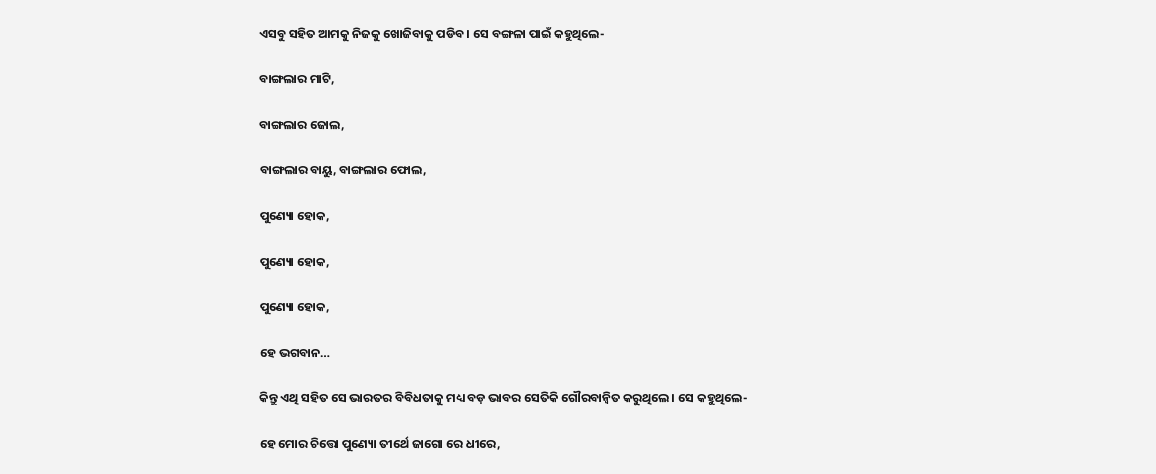ଏସବୁ ସହିତ ଆମକୁ ନିଜକୁ ଖୋଜିବାକୁ ପଡିବ। ସେ ବଙ୍ଗଳା ପାଇଁ କହୁଥିଲେ-

ବାଙ୍ଗଲାର ମାଟି,

ବାଙ୍ଗଲାର ଜୋଲ,

ବାଙ୍ଗଲାର ବାୟୁ, ବାଙ୍ଗଲାର ଫୋଲ,

ପୁଣ୍ୟୋ ହୋକ,

ପୁଣ୍ୟୋ ହୋକ,

ପୁଣ୍ୟୋ ହୋକ,

ହେ ଭଗବାନ…

କିନ୍ତୁ ଏଥି ସହିତ ସେ ଭାରତର ବିବିଧତାକୁ ମଧ୍ୟ ବଡ଼ ଭାବର ସେତିକି ଗୌରବାନ୍ୱିତ କରୁଥିଲେ। ସେ କହୁଥିଲେ-

ହେ ମୋର ଚିତ୍ତୋ ପୁଣ୍ୟୋ ତୀର୍ଥେ ଜାଗୋ ରେ ଧୀରେ,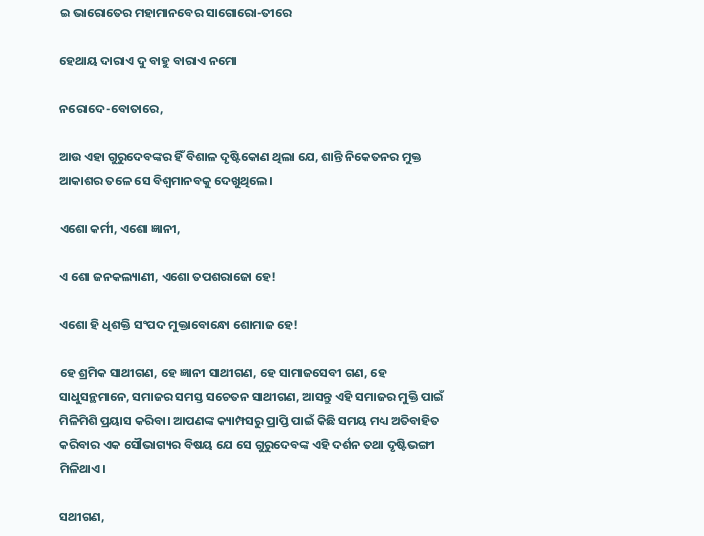ଇ ଭାରୋତେର ମହାମାନବେର ସାଗୋରୋ-ତୀରେ

ହେଥାୟ ଦାରାଏ ଦୁ ବାହୁ ବାରାଏ ନମୋ

ନରୋଦେ-ବୋତାରେ,

ଆଉ ଏହା ଗୁରୁଦେବଙ୍କର ହିଁ ବିଶାଳ ଦୃଷ୍ଟିକୋଣ ଥିଲା ଯେ, ଶାନ୍ତି ନିକେତନର ମୁକ୍ତ ଆକାଶର ତଳେ ସେ ବିଶ୍ବମାନବକୁ ଦେଖୁଥିଲେ।

ଏଶୋ କର୍ମୀ, ଏଶୋ ଜ୍ଞାନୀ,

ଏ ଶୋ ଜନକଲ୍ୟାଣୀ, ଏଶୋ ତପଶରାଜୋ ହେ!

ଏଶୋ ହି ଧିଶକ୍ତି ସଂପଦ ମୁକ୍ତାବୋନ୍ଧୋ ଶୋମାଜ ହେ!

ହେ ଶ୍ରମିକ ସାଥୀଗଣ, ହେ ଜ୍ଞାନୀ ସାଥୀଗଣ, ହେ ସାମାଜସେବୀ ଗଣ, ହେ ସାଧୁସନ୍ଥମାନେ, ସମାଜର ସମସ୍ତ ସଚେତନ ସାଥୀଗଣ, ଆସନ୍ତୁ ଏହି ସମାଜର ମୁକ୍ତି ପାଇଁ ମିଳିମିଶି ପ୍ରୟାସ କରିବା। ଆପଣଙ୍କ କ୍ୟାମ୍ପସରୁ ପ୍ରାପ୍ତି ପାଇଁ କିଛି ସମୟ ମଧ୍ୟ ଅତିବାହିତ କରିବାର ଏକ ସୌଭାଗ୍ୟର ବିଷୟ ଯେ ସେ ଗୁରୁଦେବଙ୍କ ଏହି ଦର୍ଶନ ତଥା ଦୃଷ୍ଟିଭଙ୍ଗୀ ମିଳିଥାଏ।

ସଥୀଗଣ,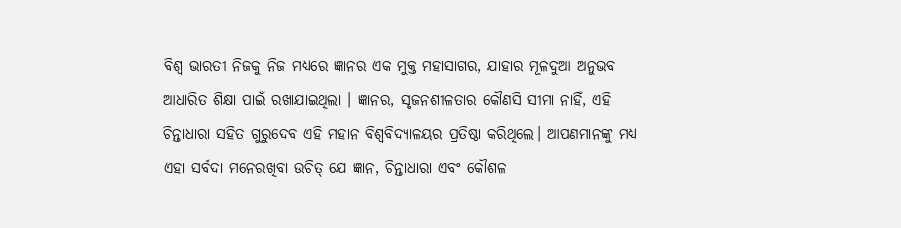ବିଶ୍ୱ ଭାରତୀ ନିଜକୁ ନିଜ ମଧ୍ୟରେ ଜ୍ଞାନର ଏକ ମୁକ୍ତ ମହାସାଗର, ଯାହାର ମୂଳଦୁଆ ଅନୁଭବ ଆଧାରିତ ଶିକ୍ଷା ପାଇଁ ରଖାଯାଇଥିଲା । ଜ୍ଞାନର, ସୃଜନଶୀଳତାର କୌଣସି ସୀମା ନାହିଁ, ଏହି ଚିନ୍ତାଧାରା ସହିତ ଗୁରୁଦେବ ଏହି ମହାନ ବିଶ୍ୱବିଦ୍ୟାଳୟର ପ୍ରତିଷ୍ଠା କରିଥିଲେ। ଆପଣମାନଙ୍କୁ ମଧ୍ୟ ଏହା ସର୍ବଦା ମନେରଖିବା ଉଚିତ୍ ଯେ ଜ୍ଞାନ, ଚିନ୍ତାଧାରା ଏବଂ କୌଶଳ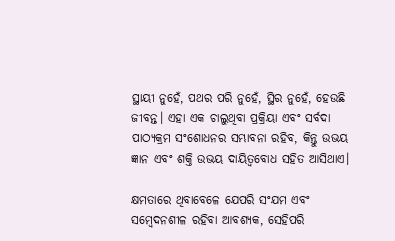ସ୍ଥାୟୀ ନୁହେଁ, ପଥର ପରି ନୁହେଁ, ସ୍ଥିର ନୁହେଁ, ହେଉଛି ଜୀବନ୍ତ। ଏହା ଏକ ଚାଲୁଥିବା ପ୍ରକ୍ରିୟା ଏବଂ ସର୍ବଦା ପାଠ୍ୟକ୍ରମ ସଂଶୋଧନର ସମ୍ଭାବନା ରହିବ, କିନ୍ତୁ ଉଭୟ ଜ୍ଞାନ ଏବଂ ଶକ୍ତି ଉଭୟ ଦାୟିତ୍ବବୋଧ ସହିତ ଆସିଥାଏ।

କ୍ଷମତାରେ ଥିବାବେଳେ ଯେପରି ସଂଯମ ଏବଂ ସମ୍ବେଦନଶୀଳ ରହିବା ଆବଶ୍ୟକ, ସେହିପରି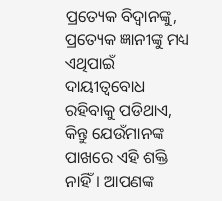ପ୍ରତ୍ୟେକ ବିଦ୍ବାନଙ୍କୁ, ପ୍ରତ୍ୟେକ ଜ୍ଞାନୀଙ୍କୁ ମଧ୍ୟ ଏଥିପାଇଁ ଦାୟୀତ୍ବବୋଧ ରହିବାକୁ ପଡିଥାଏ, କିନ୍ତୁ ଯେଉଁମାନଙ୍କ ପାଖରେ ଏହି ଶକ୍ତି ନାହିଁ। ଆପଣଙ୍କ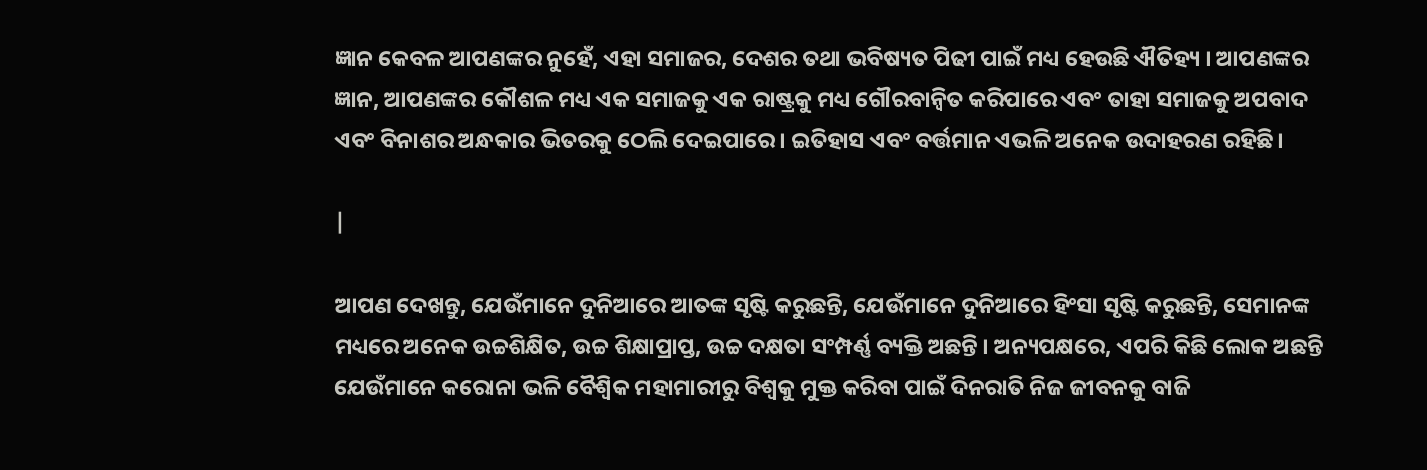ଜ୍ଞାନ କେବଳ ଆପଣଙ୍କର ନୁହେଁ, ଏହା ସମାଜର, ଦେଶର ତଥା ଭବିଷ୍ୟତ ପିଢୀ ପାଇଁ ମଧ୍ୟ ହେଉଛି ଐତିହ୍ୟ । ଆପଣଙ୍କର ଜ୍ଞାନ, ଆପଣଙ୍କର କୌଶଳ ମଧ୍ୟ ଏକ ସମାଜକୁ ଏକ ରାଷ୍ଟ୍ରକୁ ମଧ୍ୟ ଗୌରବାନ୍ବିତ କରିପାରେ ଏବଂ ତାହା ସମାଜକୁ ଅପବାଦ ଏବଂ ବିନାଶର ଅନ୍ଧକାର ଭିତରକୁ ଠେଲି ଦେଇପାରେ। ଇତିହାସ ଏବଂ ବର୍ତ୍ତମାନ ଏଭଳି ଅନେକ ଉଦାହରଣ ରହିଛି।

|

ଆପଣ ଦେଖନ୍ତୁ, ଯେଉଁମାନେ ଦୁନିଆରେ ଆତଙ୍କ ସୃଷ୍ଟି କରୁଛନ୍ତି, ଯେଉଁମାନେ ଦୁନିଆରେ ହିଂସା ସୃଷ୍ଟି କରୁଛନ୍ତି, ସେମାନଙ୍କ ମଧ୍ୟରେ ଅନେକ ଉଚ୍ଚଶିକ୍ଷିତ, ଉଚ୍ଚ ଶିକ୍ଷାପ୍ରାପ୍ତ, ଉଚ୍ଚ ଦକ୍ଷତା ସଂମ୍ପର୍ଣ୍ଣ ବ୍ୟକ୍ତି ଅଛନ୍ତି । ଅନ୍ୟପକ୍ଷରେ, ଏପରି କିଛି ଲୋକ ଅଛନ୍ତି ଯେଉଁମାନେ କରୋନା ଭଳି ବୈଶ୍ବିକ ମହାମାରୀରୁ ବିଶ୍ୱକୁ ମୁକ୍ତ କରିବା ପାଇଁ ଦିନରାତି ନିଜ ଜୀବନକୁ ବାଜି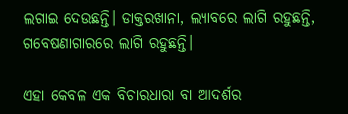ଲଗାଇ ଦେଉଛନ୍ତି। ଡାକ୍ତରଖାନା, ଲ୍ୟାବରେ ଲାଗି ରହୁଛନ୍ତି, ଗବେଷଣାଗାରରେ ଲାଗି ରହୁଛନ୍ତି।

ଏହା କେବଳ ଏକ ବିଚାରଧାରା ବା ଆଦର୍ଶର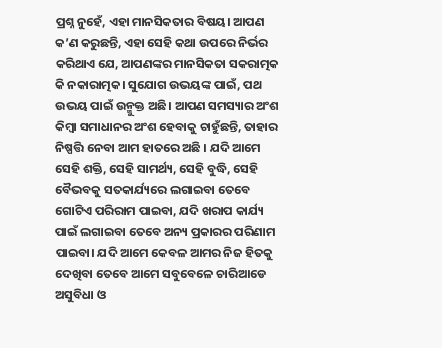ପ୍ରଶ୍ନ ନୁହେଁ, ଏହା ମାନସିକତାର ବିଷୟ। ଆପଣ କ’ଣ କରୁଛନ୍ତି, ଏହା ସେହି କଥା ଉପରେ ନିର୍ଭର କରିଥାଏ ଯେ, ଆପଣଙ୍କର ମାନସିକତା ସକରାତ୍ମକ କି ନକାରାତ୍ମକ। ସୁଯୋଗ ଉଭୟଙ୍କ ପାଇଁ, ପଥ ଉଭୟ ପାଇଁ ଉନ୍ମୁକ୍ତ ଅଛି। ଆପଣ ସମସ୍ୟାର ଅଂଶ କିମ୍ବା ସମାଧାନର ଅଂଶ ହେବାକୁ ଚାହୁଁଛନ୍ତି, ତାହାର ନିଷ୍ପତ୍ତି ନେବା ଆମ ହାତରେ ଅଛି । ଯଦି ଆମେ ସେହି ଶକ୍ତି, ସେହି ସାମର୍ଥ୍ୟ, ସେହି ବୁଦ୍ଧି, ସେହି ବୈଭବକୁ ସତକାର୍ଯ୍ୟରେ ଲଗାଇବା ତେବେ ଗୋଟିଏ ପରିରାମ ପାଇବା, ଯଦି ଖରାପ କାର୍ଯ୍ୟ ପାଇଁ ଲଗାଇବା ତେବେ ଅନ୍ୟ ପ୍ରକାରର ପରିଣାମ ପାଇବା। ଯଦି ଆମେ କେବଳ ଆମର ନିଜ ହିତକୁ ଦେଖିବା ତେବେ ଆମେ ସବୁବେଳେ ଚାରିଆଡେ ଅସୁବିଧା ଓ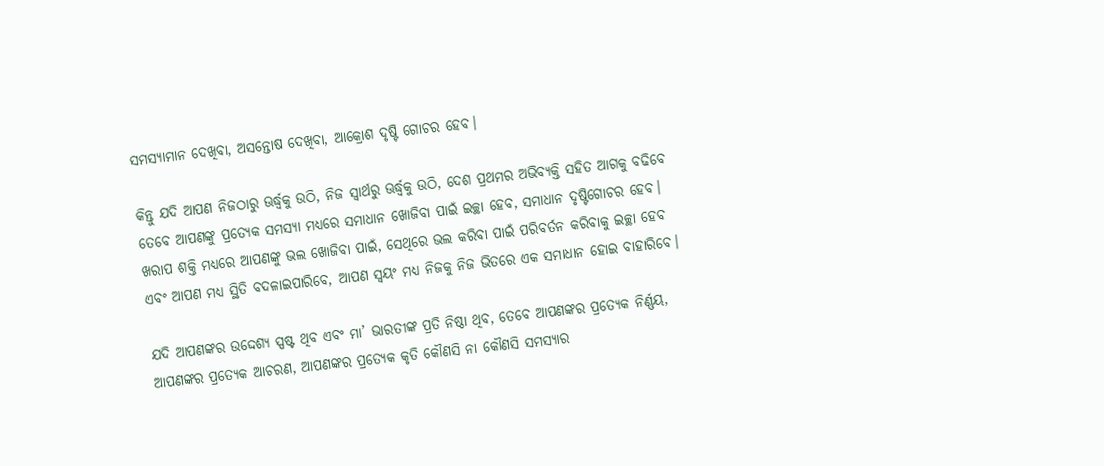ସମସ୍ୟାମାନ ଦେଖିବା, ଅସନ୍ତୋଷ ଦେଖିବା, ଆକ୍ରୋଶ ଦୃଷ୍ଟି ଗୋଚର ହେବ।

କିନ୍ତୁ ଯଦି ଆପଣ ନିଜଠାରୁ ଊର୍ଦ୍ଧ୍ବକୁ ଉଠି, ନିଜ ସ୍ୱାର୍ଥରୁ ଊର୍ଦ୍ଧ୍ବକୁ ଉଠି, ଦେଶ ପ୍ରଥମର ଅଭିବ୍ୟକ୍ତି ସହିତ ଆଗକୁ ବଢିବେ ତେବେ ଆପଣଙ୍କୁ ପ୍ରତ୍ୟେକ ସମସ୍ୟା ମଧ୍ୟରେ ସମାଧାନ ଖୋଜିବା ପାଇଁ ଇଚ୍ଛା ହେବ, ସମାଧାନ ଦୃଷ୍ଟିଗୋଚର ହେବ। ଖରାପ ଶକ୍ତି ମଧ୍ୟରେ ଆପଣଙ୍କୁ ଭଲ ଖୋଜିବା ପାଇଁ, ସେଥିରେ ଭଲ କରିବା ପାଇଁ ପରିବର୍ତନ କରିବାକୁ ଇଚ୍ଛା ହେବ ଏବଂ ଆପଣ ମଧ୍ୟ ସ୍ଥିତି ବଦଳାଇପାରିବେ, ଆପଣ ସ୍ୱୟଂ ମଧ୍ୟ ନିଜକୁ ନିଜ ଭିତରେ ଏକ ସମାଧାନ ହୋଇ ବାହାରିବେ।

ଯଦି ଆପଣଙ୍କର ଉଦ୍ଦେଶ୍ୟ ସ୍ପଷ୍ଟ ଥିବ ଏବଂ ମା’ ଭାରତୀଙ୍କ ପ୍ରତି ନିଷ୍ଠା ଥିବ, ତେବେ ଆପଣଙ୍କର ପ୍ରତ୍ୟେକ ନିର୍ଣ୍ଣୟ, ଆପଣଙ୍କର ପ୍ରତ୍ୟେକ ଆଚରଣ, ଆପଣଙ୍କର ପ୍ରତ୍ୟେକ କୃତି କୌଣସି ନା କୌଣସି ସମସ୍ୟାର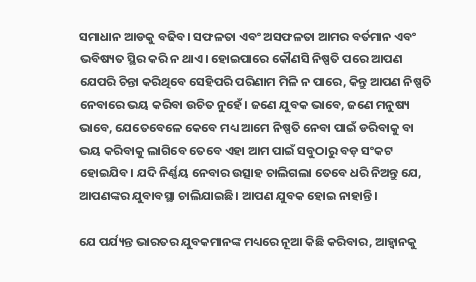ସମାଧାନ ଆଡକୁ ବଢିବ। ସଫଳତା ଏବଂ ଅସଫଳତା ଆମର ବର୍ତମାନ ଏବଂ ଭବିଷ୍ୟତ ସ୍ଥିର କରି ନ ଥାଏ। ହୋଇପାରେ କୌଣସି ନିଷ୍ପତି ପରେ ଆପଣ ଯେପରି ଚିନ୍ତା କରିଥିବେ ସେହିପରି ପରିଣାମ ମିଳି ନ ପାରେ, କିନ୍ତୁ ଆପଣ ନିଷ୍ପତି ନେବାରେ ଭୟ କରିବା ଉଚିତ ନୁହେଁ। ଜଣେ ଯୁବକ ଭାବେ, ଜଣେ ମନୁଷ୍ୟ ଭାବେ, ଯେତେବେଳେ କେବେ ମଧ୍ୟ ଆମେ ନିଷ୍ପତି ନେବା ପାଇଁ ଡରିବାକୁ ବା ଭୟ କରିବାକୁ ଲାଗିବେ ତେବେ ଏହା ଆମ ପାଇଁ ସବୁଠାରୁ ବଡ଼ ସଂକଟ ହୋଇଯିବ। ଯଦି ନିର୍ଣ୍ଣୟ ନେବାର ଉତ୍ସାହ ଚାଲିଗଲା ତେବେ ଧରି ନିଅନ୍ତୁ ଯେ, ଆପଣଙ୍କର ଯୁବାବସ୍ଥା ଚାଲିଯାଇଛି। ଆପଣ ଯୁବକ ହୋଇ ନାହାନ୍ତି।

ଯେ ପର୍ଯ୍ୟନ୍ତ ଭାରତର ଯୁବକମାନଙ୍କ ମଧ୍ୟରେ ନୂଆ କିଛି କରିବାର, ଆହ୍ୱାନକୁ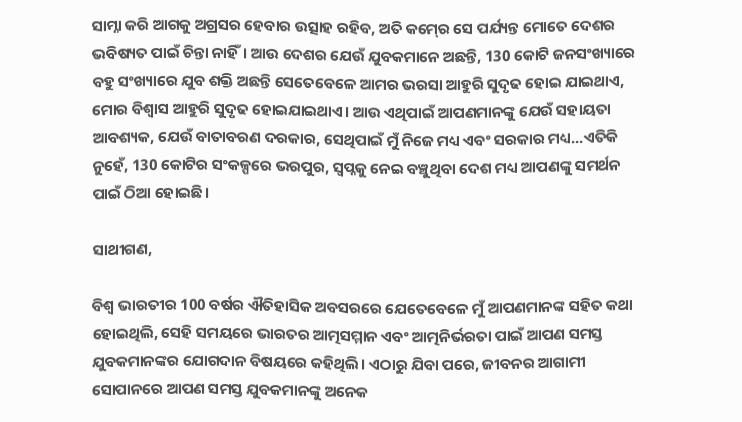ସାମ୍ନା କରି ଆଗକୁ ଅଗ୍ରସର ହେବାର ଉତ୍ସାହ ରହିବ, ଅତି କମ୍‍ରେ ସେ ପର୍ଯ୍ୟନ୍ତ ମୋତେ ଦେଶର ଭବିଷ୍ୟତ ପାଇଁ ଚିନ୍ତା ନାହିଁ। ଆଉ ଦେଶର ଯେଉଁ ଯୁବକମାନେ ଅଛନ୍ତି, 130 କୋଟି ଜନସଂଖ୍ୟାରେ ବହୁ ସଂଖ୍ୟାରେ ଯୁବ ଶକ୍ତି ଅଛନ୍ତି ସେତେବେଳେ ଆମର ଭରସା ଆହୁରି ସୁଦୃଢ ହୋଇ ଯାଇଥାଏ, ମୋର ବିଶ୍ୱାସ ଆହୁରି ସୁଦୃଢ ହୋଇଯାଇଥାଏ। ଆଉ ଏଥିପାଇଁ ଆପଣମାନଙ୍କୁ ଯେଉଁ ସହାୟତା ଆବଶ୍ୟକ, ଯେଉଁ ବାତାବରଣ ଦରକାର, ସେଥିପାଇଁ ମୁଁ ନିଜେ ମଧ୍ୟ ଏବଂ ସରକାର ମଧ୍ୟ...ଏତିକି ନୁହେଁ, 130 କୋଟିର ସଂକଳ୍ପରେ ଭରପୁର, ସ୍ୱପ୍ନକୁ ନେଇ ବଞ୍ଚୁଥିବା ଦେଶ ମଧ୍ୟ ଆପଣଙ୍କୁ ସମର୍ଥନ ପାଇଁ ଠିଆ ହୋଇଛି।

ସାଥୀଗଣ,

ବିଶ୍ୱ ଭାରତୀର 100 ବର୍ଷର ଐତିହାସିକ ଅବସରରେ ଯେତେବେଳେ ମୁଁ ଆପଣମାନଙ୍କ ସହିତ କଥା ହୋଇଥିଲି, ସେହି ସମୟରେ ଭାରତର ଆତ୍ମସମ୍ମାନ ଏବଂ ଆତ୍ମନିର୍ଭରତା ପାଇଁ ଆପଣ ସମସ୍ତ ଯୁବକମାନଙ୍କର ଯୋଗଦାନ ବିଷୟରେ କହିଥିଲି। ଏଠାରୁ ଯିବା ପରେ, ଜୀବନର ଆଗାମୀ ସୋପାନରେ ଆପଣ ସମସ୍ତ ଯୁବକମାନଙ୍କୁ ଅନେକ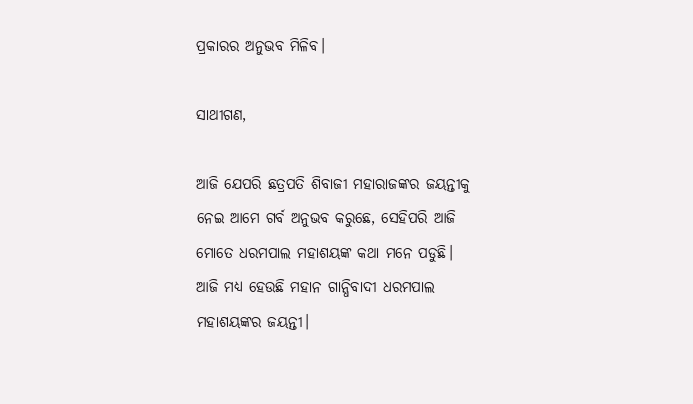ପ୍ରକାରର ଅନୁଭବ ମିଳିବ।

ସାଥୀଗଣ,

ଆଜି ଯେପରି ଛତ୍ରପତି ଶିବାଜୀ ମହାରାଜଙ୍କର ଜୟନ୍ତୀକୁ ନେଇ ଆମେ ଗର୍ବ ଅନୁଭବ କରୁଛେ, ସେହିପରି ଆଜି ମୋତେ ଧରମପାଲ ମହାଶୟଙ୍କ କଥା ମନେ ପଡୁଛି। ଆଜି ମଧ୍ୟ ହେଉଛି ମହାନ ଗାନ୍ଧିବାଦୀ ଧରମପାଲ ମହାଶୟଙ୍କର ଜୟନ୍ତୀ।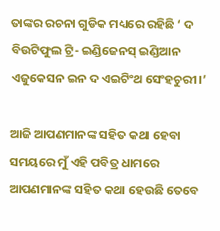ତାଙ୍କର ରଚନା ଗୁଡିକ ମଧ୍ୟରେ ରହିଛି ‘ ଦ ବିଉଟିଫୁଲ ଟ୍ରି- ଇଣ୍ଡିଜେନସ୍‍ ଇଣ୍ଡିଆନ ଏଜୁକେସନ ଇନ ଦ ଏଇଟିଂଥ ସେଂହଚୁରୀ।’

ଆଜି ଆପଣମାନଙ୍କ ସହିତ କଥା ହେବା ସମୟରେ ମୁଁ ଏହି ପବିତ୍ର ଧାମରେ ଆପଣମାନଙ୍କ ସହିତ କଥା ହେଉଛି ତେବେ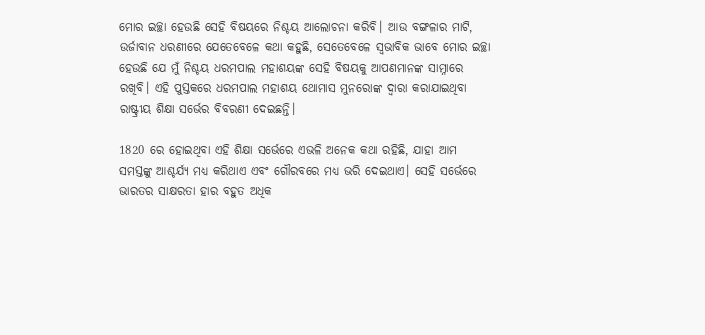ମୋର ଇଚ୍ଛା ହେଉଛି ସେହି ବିଷୟରେ ନିଶ୍ଚୟ ଆଲୋଚନା କରିବି। ଆଉ ବଙ୍ଗଳାର ମାଟି, ଉର୍ଜାବାନ ଧରଣୀରେ ଯେତେବେଳେ କଥା କହୁଛି, ସେତେବେଳେ ସ୍ୱଭାବିକ ଭାବେ ମୋର ଇଚ୍ଛା ହେଉଛି ଯେ ମୁଁ ନିଶ୍ଚୟ ଧରମପାଲ ମହାଶୟଙ୍କ ସେହି ବିଷୟକୁ ଆପଣମାନଙ୍କ ସାମ୍ନାରେ ରଖିବି। ଏହି ପୁସ୍ତକରେ ଧରମପାଲ ମହାଶୟ ଥୋମାସ ମୁନରୋଙ୍କ ଦ୍ୱାରା କରାଯାଇଥିବା ରାଷ୍ଟ୍ରୀୟ ଶିକ୍ଷା ସର୍ଭେର ବିବରଣୀ ଦେଇଛନ୍ତି।

1820 ରେ ହୋଇଥିବା ଏହି ଶିକ୍ଷା ସର୍ଭେରେ ଏଭଳି ଅନେକ କଥା ରହିଛି, ଯାହା ଆମ ସମସ୍ତଙ୍କୁ ଆଶ୍ଚର୍ଯ୍ୟ ମଧ୍ୟ କରିଥାଏ ଏବଂ ଗୌରବରେ ମଧ୍ୟ ଭରି ଦେଇଥାଏ। ସେହି ସର୍ଭେରେ ଭାରତର ସାକ୍ଷରତା ହାର ବହୁତ ଅଧିକ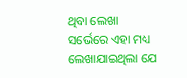ଥିବା ଲେଖା ସର୍ଭେରେ ଏହା ମଧ୍ୟ ଲେଖାଯାଇଥିଲା ଯେ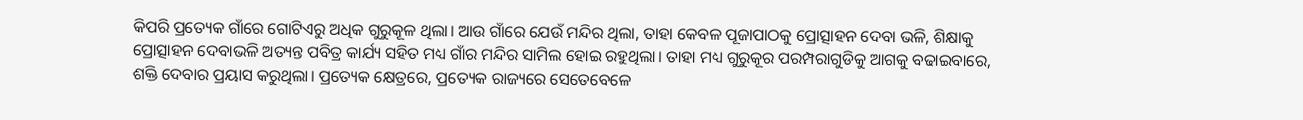କିପରି ପ୍ରତ୍ୟେକ ଗାଁରେ ଗୋଟିଏରୁ ଅଧିକ ଗୁରୁକୂଳ ଥିଲା। ଆଉ ଗାଁରେ ଯେଉଁ ମନ୍ଦିର ଥିଲା, ତାହା କେବଳ ପୂଜାପାଠକୁ ପ୍ରୋତ୍ସାହନ ଦେବା ଭଳି, ଶିକ୍ଷାକୁ ପ୍ରୋତ୍ସାହନ ଦେବାଭଳି ଅତ୍ୟନ୍ତ ପବିତ୍ର କାର୍ଯ୍ୟ ସହିତ ମଧ୍ୟ ଗାଁର ମନ୍ଦିର ସାମିଲ ହୋଇ ରହୁଥିଲା। ତାହା ମଧ୍ୟ ଗୁରୁକୂର ପରମ୍ପରାଗୁଡିକୁ ଆଗକୁ ବଢାଇବାରେ, ଶକ୍ତି ଦେବାର ପ୍ରୟାସ କରୁଥିଲା। ପ୍ରତ୍ୟେକ କ୍ଷେତ୍ରରେ, ପ୍ରତ୍ୟେକ ରାଜ୍ୟରେ ସେତେବେଳେ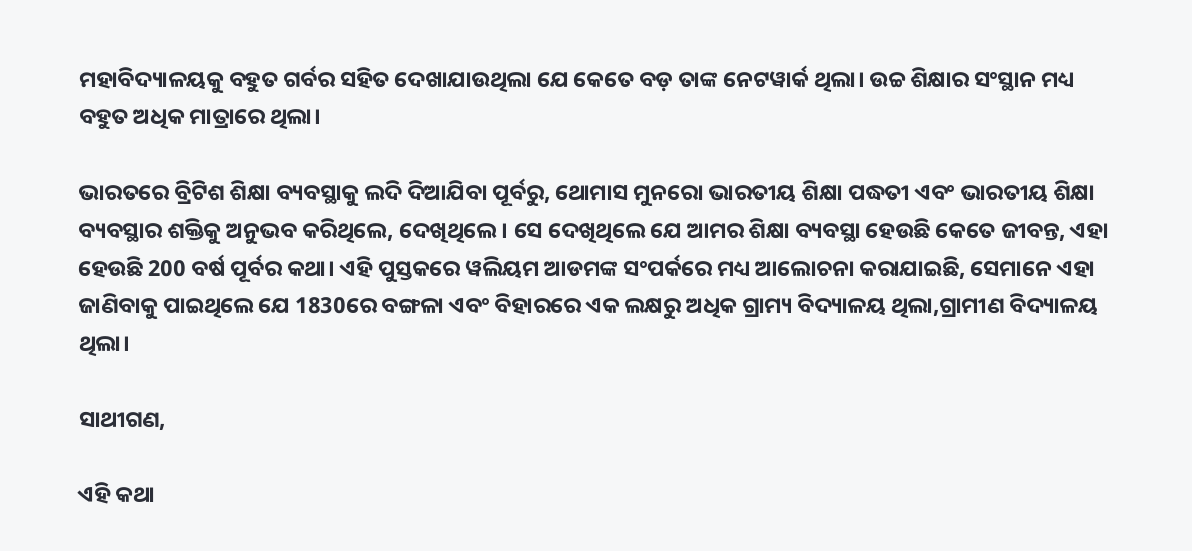ମହାବିଦ୍ୟାଳୟକୁ ବହୁତ ଗର୍ବର ସହିତ ଦେଖାଯାଉଥିଲା ଯେ କେତେ ବଡ଼ ତାଙ୍କ ନେଟୱାର୍କ ଥିଲା। ଉଚ୍ଚ ଶିକ୍ଷାର ସଂସ୍ଥାନ ମଧ୍ୟ ବହୁତ ଅଧିକ ମାତ୍ରାରେ ଥିଲା।

ଭାରତରେ ବ୍ରିଟିଶ ଶିକ୍ଷା ବ୍ୟବସ୍ଥାକୁ ଲଦି ଦିଆଯିବା ପୂର୍ବରୁ, ଥୋମାସ ମୁନରୋ ଭାରତୀୟ ଶିକ୍ଷା ପଦ୍ଧତୀ ଏବଂ ଭାରତୀୟ ଶିକ୍ଷା ବ୍ୟବସ୍ଥାର ଶକ୍ତିକୁ ଅନୁଭବ କରିଥିଲେ, ଦେଖିଥିଲେ। ସେ ଦେଖିଥିଲେ ଯେ ଆମର ଶିକ୍ଷା ବ୍ୟବସ୍ଥା ହେଉଛି କେତେ ଜୀବନ୍ତ, ଏହା ହେଉଛି 200 ବର୍ଷ ପୂର୍ବର କଥା। ଏହି ପୁସ୍ତକରେ ୱଲିୟମ ଆଡମଙ୍କ ସଂପର୍କରେ ମଧ୍ୟ ଆଲୋଚନା କରାଯାଇଛି, ସେମାନେ ଏହା ଜାଣିବାକୁ ପାଇଥିଲେ ଯେ 1830ରେ ବଙ୍ଗଳା ଏବଂ ବିହାରରେ ଏକ ଲକ୍ଷରୁ ଅଧିକ ଗ୍ରାମ୍ୟ ବିଦ୍ୟାଳୟ ଥିଲା,ଗ୍ରାମୀଣ ବିଦ୍ୟାଳୟ ଥିଲା।

ସାଥୀଗଣ,

ଏହି କଥା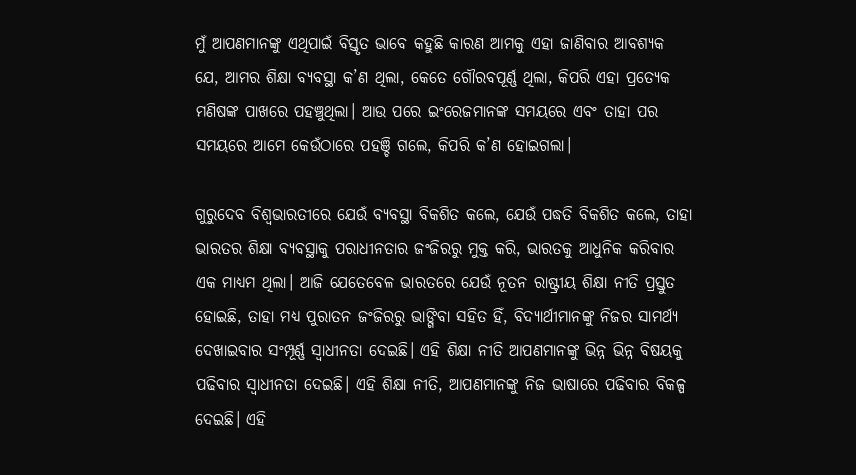ମୁଁ ଆପଣମାନଙ୍କୁ ଏଥିପାଇଁ ବିସ୍ତୃତ ଭାବେ କହୁଛି କାରଣ ଆମକୁ ଏହା ଜାଣିବାର ଆବଶ୍ୟକ ଯେ, ଆମର ଶିକ୍ଷା ବ୍ୟବସ୍ଥା କ’ଣ ଥିଲା, କେତେ ଗୌରବପୂର୍ଣ୍ଣ ଥିଲା, କିପରି ଏହା ପ୍ରତ୍ୟେକ ମଣିଷଙ୍କ ପାଖରେ ପହଞ୍ଚୁଥିଲା। ଆଉ ପରେ ଇଂରେଜମାନଙ୍କ ସମୟରେ ଏବଂ ତାହା ପର ସମୟରେ ଆମେ କେଉଁଠାରେ ପହଞ୍ଚି ଗଲେ, କିପରି କ’ଣ ହୋଇଗଲା।

ଗୁରୁଦେବ ବିଶ୍ୱଭାରତୀରେ ଯେଉଁ ବ୍ୟବସ୍ଥା ବିକଶିତ କଲେ, ଯେଉଁ ପଦ୍ଧତି ବିକଶିତ କଲେ, ତାହା ଭାରତର ଶିକ୍ଷା ବ୍ୟବସ୍ଥାକୁ ପରାଧୀନତାର ଜଂଜିରରୁ ମୁକ୍ତ କରି, ଭାରତକୁ ଆଧୁନିକ କରିବାର ଏକ ମାଧ୍ୟମ ଥିଲା। ଆଜି ଯେତେବେଳ ଭାରତରେ ଯେଉଁ ନୂତନ ରାଷ୍ଟ୍ରୀୟ ଶିକ୍ଷା ନୀତି ପ୍ରସ୍ତୁତ ହୋଇଛି, ତାହା ମଧ୍ୟ ପୁରାତନ ଜଂଜିରରୁ ଭାଙ୍ଗିବା ସହିତ ହିଁ, ବିଦ୍ୟାର୍ଥୀମାନଙ୍କୁ ନିଜର ସାମର୍ଥ୍ୟ ଦେଖାଇବାର ସଂମ୍ପୂର୍ଣ୍ଣ ସ୍ୱାଧୀନତା ଦେଇଛି। ଏହି ଶିକ୍ଷା ନୀତି ଆପଣମାନଙ୍କୁ ଭିନ୍ନ ଭିନ୍ନ ବିଷୟକୁ ପଢିବାର ସ୍ୱାଧୀନତା ଦେଇଛି। ଏହି ଶିକ୍ଷା ନୀତି, ଆପଣମାନଙ୍କୁ ନିଜ ଭାଷାରେ ପଢିବାର ବିକଳ୍ପ ଦେଇଛି। ଏହି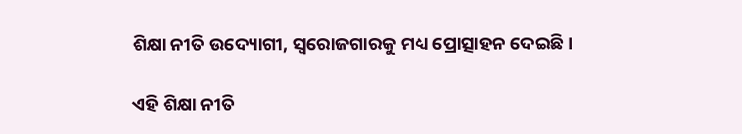ଶିକ୍ଷା ନୀତି ଉଦ୍ୟୋଗୀ, ସ୍ୱରୋଜଗାରକୁ ମଧ୍ୟ ପ୍ରୋତ୍ସାହନ ଦେଇଛି।

ଏହି ଶିକ୍ଷା ନୀତି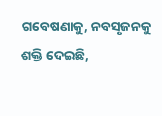ଗବେଷଣାକୁ, ନବସୃଜନକୁ ଶକ୍ତି ଦେଇଛି,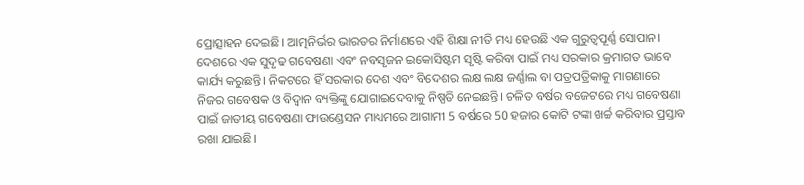ପ୍ରୋତ୍ସାହନ ଦେଇଛି। ଆତ୍ମନିର୍ଭର ଭାରତର ନିର୍ମାଣରେ ଏହି ଶିକ୍ଷା ନୀତି ମଧ୍ୟ ହେଉଛି ଏକ ଗୁରୁତ୍ୱପୂର୍ଣ୍ଣ ସୋପାନ। ଦେଶରେ ଏକ ସୁଦୃଢ ଗବେଷଣା ଏବଂ ନବସୃଜନ ଇକୋସିଷ୍ଟମ ସୃଷ୍ଟି କରିବା ପାଇଁ ମଧ୍ୟ ସରକାର କ୍ରମାଗତ ଭାବେ କାର୍ଯ୍ୟ କରୁଛନ୍ତି। ନିକଟରେ ହିଁ ସରକାର ଦେଶ ଏବଂ ବିଦେଶର ଲକ୍ଷ ଲକ୍ଷ ଜର୍ଣ୍ଣାଲ ବା ପତ୍ରପତ୍ରିକାକୁ ମାଗଣାରେ ନିଜର ଗବେଷକ ଓ ବିଦ୍ୱାନ ବ୍ୟକ୍ତିଙ୍କୁ ଯୋଗାଇଦେବାକୁ ନିଷ୍ପତି ନେଇଛନ୍ତି। ଚଳିତ ବର୍ଷର ବଜେଟରେ ମଧ୍ୟ ଗବେଷଣା ପାଇଁ ଜାତୀୟ ଗବେଷଣା ଫାଉଣ୍ଡେସନ ମାଧ୍ୟମରେ ଆଗାମୀ 5 ବର୍ଷରେ 50 ହଜାର କୋଟି ଟଙ୍କା ଖର୍ଚ୍ଚ କରିବାର ପ୍ରସ୍ତାବ ରଖା ଯାଇଛି।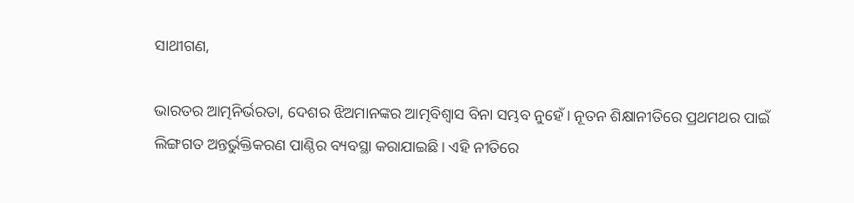ସାଥୀଗଣ,

ଭାରତର ଆତ୍ମନିର୍ଭରତା, ଦେଶର ଝିଅମାନଙ୍କର ଆତ୍ମବିଶ୍ୱାସ ବିନା ସମ୍ଭବ ନୁହେଁ। ନୂତନ ଶିକ୍ଷାନୀତିରେ ପ୍ରଥମଥର ପାଇଁ ଲିଙ୍ଗଗତ ଅନ୍ତର୍ଭୁକ୍ତିକରଣ ପାଣ୍ଠିର ବ୍ୟବସ୍ଥା କରାଯାଇଛି। ଏହି ନୀତିରେ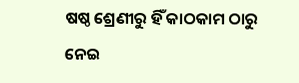ଷଷ୍ଠ ଶ୍ରେଣୀରୁ ହିଁ କାଠକାମ ଠାରୁ ନେଇ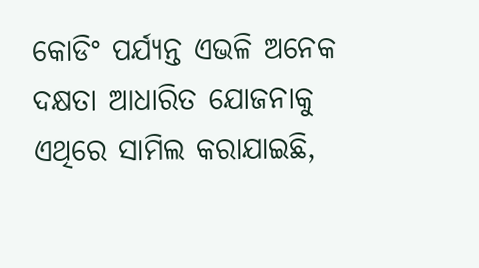କୋଡିଂ ପର୍ଯ୍ୟନ୍ତ ଏଭଳି ଅନେକ ଦକ୍ଷତା ଆଧାରିତ ଯୋଜନାକୁ ଏଥିରେ ସାମିଲ କରାଯାଇଛି,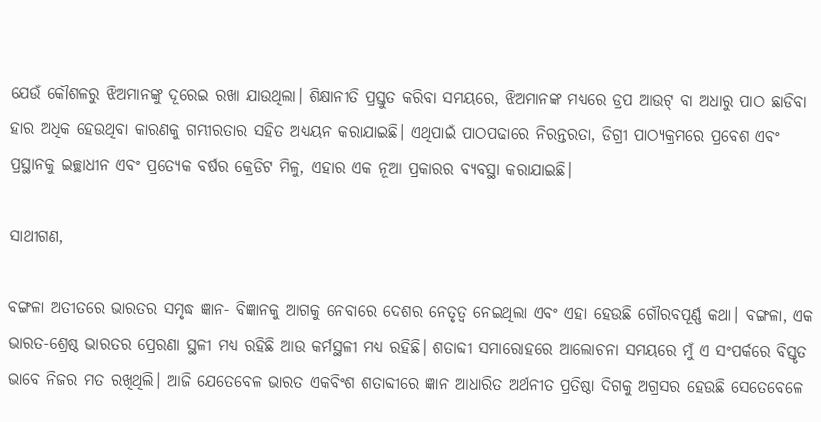ଯେଉଁ କୌଶଳରୁ ଝିଅମାନଙ୍କୁ ଦୂରେଇ ରଖା ଯାଉଥିଲା। ଶିକ୍ଷାନୀତି ପ୍ରସ୍ତୁତ କରିବା ସମୟରେ, ଝିଅମାନଙ୍କ ମଧ୍ୟରେ ଡ୍ରପ ଆଉଟ୍‍ ବା ଅଧାରୁ ପାଠ ଛାଡିବା ହାର ଅଧିକ ହେଉଥିବା କାରଣକୁ ଗମ୍ଭୀରତାର ସହିତ ଅଧ୍ୟୟନ କରାଯାଇଛି। ଏଥିପାଇଁ ପାଠପଢାରେ ନିରନ୍ତରତା, ଡିଗ୍ରୀ ପାଠ୍ୟକ୍ରମରେ ପ୍ରବେଶ ଏବଂ ପ୍ରସ୍ଥାନକୁ ଇଚ୍ଛାଧୀନ ଏବଂ ପ୍ରତ୍ୟେକ ବର୍ଷର କ୍ରେଡିଟ ମିଳୁ, ଏହାର ଏକ ନୂଆ ପ୍ରକାରର ବ୍ୟବସ୍ଥା କରାଯାଇଛି।

ସାଥୀଗଣ,

ବଙ୍ଗଳା ଅତୀତରେ ଭାରତର ସମୃଦ୍ଧ ଜ୍ଞାନ- ବିଜ୍ଞାନକୁ ଆଗକୁ ନେବାରେ ଦେଶର ନେତୃତ୍ୱ ନେଇଥିଲା ଏବଂ ଏହା ହେଉଛି ଗୌରବପୂର୍ଣ୍ଣ କଥା। ବଙ୍ଗଳା, ଏକ ଭାରତ-ଶ୍ରେଷ୍ଠ ଭାରତର ପ୍ରେରଣା ସ୍ଥଳୀ ମଧ୍ୟ ରହିଛି ଆଉ କର୍ମସ୍ଥଳୀ ମଧ୍ୟ ରହିଛି। ଶତାବ୍ଦୀ ସମାରୋହରେ ଆଲୋଚନା ସମୟରେ ମୁଁ ଏ ସଂପର୍କରେ ବିସ୍ତୃତ ଭାବେ ନିଜର ମତ ରଖିଥିଲି। ଆଜି ଯେତେବେଳ ଭାରତ ଏକବିଂଶ ଶତାବ୍ଦୀରେ ଜ୍ଞାନ ଆଧାରିତ ଅର୍ଥନୀତ ପ୍ରତିଷ୍ଠା ଦିଗକୁ ଅଗ୍ରସର ହେଉଛି ସେତେବେଳେ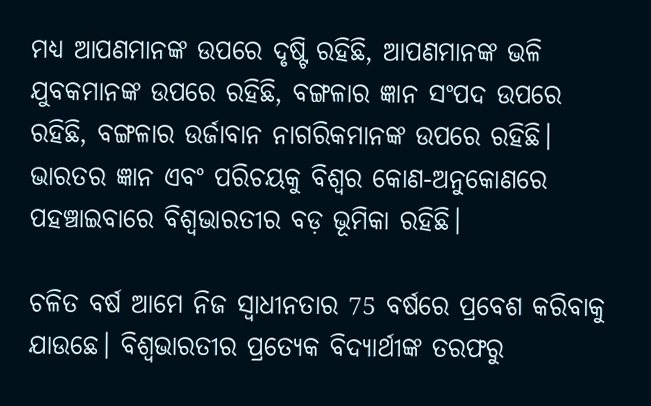ମଧ୍ୟ ଆପଣମାନଙ୍କ ଉପରେ ଦୃଷ୍ଟି ରହିଛି, ଆପଣମାନଙ୍କ ଭଳି ଯୁବକମାନଙ୍କ ଉପରେ ରହିଛି, ବଙ୍ଗଳାର ଜ୍ଞାନ ସଂପଦ ଉପରେ ରହିଛି, ବଙ୍ଗଳାର ଉର୍ଜାବାନ ନାଗରିକମାନଙ୍କ ଉପରେ ରହିଛି। ଭାରତର ଜ୍ଞାନ ଏବଂ ପରିଚୟକୁ ବିଶ୍ୱର କୋଣ-ଅନୁକୋଣରେ ପହଞ୍ଚାଇବାରେ ବିଶ୍ୱଭାରତୀର ବଡ଼ ଭୂମିକା ରହିଛି।

ଚଳିତ ବର୍ଷ ଆମେ ନିଜ ସ୍ୱାଧୀନତାର 75 ବର୍ଷରେ ପ୍ରବେଶ କରିବାକୁ ଯାଉଛେ। ବିଶ୍ୱଭାରତୀର ପ୍ରତ୍ୟେକ ବିଦ୍ୟାର୍ଥୀଙ୍କ ତରଫରୁ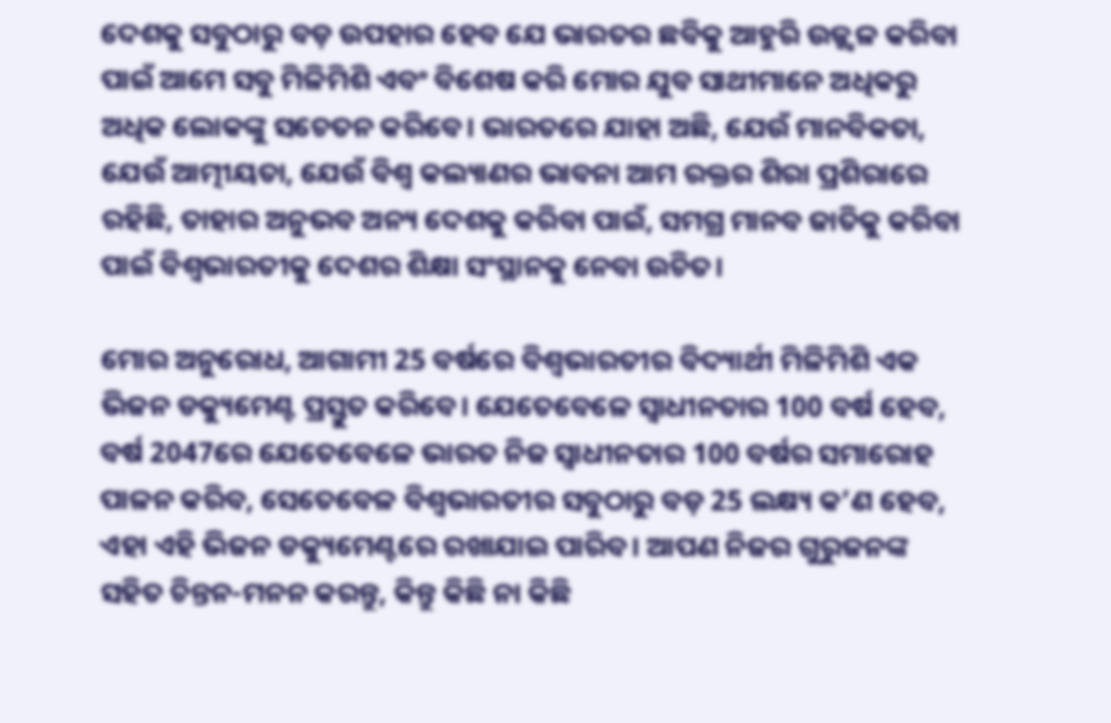ଦେଶକୁ ସବୁଠାରୁ ବଡ଼ ଉପହାର ହେବ ଯେ ଭାରତର ଛବିକୁ ଆହୁରି ଉଜ୍ଜ୍ୱଳ କରିବା ପାଇଁ ଆମେ ସବୁ ମିଳିମିଶି ଏବଂ ବିଶେଷ କରି ମୋର ଯୁବ ସାଥୀମାନେ ଅଧିକରୁ ଅଧିକ ଲୋକଙ୍କୁ ସଚେତନ କରିବେ। ଭାରତରେ ଯାହା ଅଛି, ଯେଉଁ ମାନବିକତା, ଯେଉଁ ଆତ୍ମୀୟତା, ଯେଉଁ ବିଶ୍ୱ କଲ୍ୟାଣର ଭାବନା ଆମ ରକ୍ତର ଶିରା ପ୍ରଶିରାରେ ରହିଛି, ତାହାର ଅନୁଭବ ଅନ୍ୟ ଦେଶକୁ କରିବା ପାଇଁ, ସମଗ୍ର ମାନବ ଜାତିକୁ କରିବା ପାଇଁ ବିଶ୍ୱଭାରତୀକୁ ଦେଶର ଶିକ୍ଷା ସଂସ୍ଥାନକୁ ନେବା ଉଚିତ।

ମୋର ଅନୁରୋଧ, ଆଗାମୀ 25 ବର୍ଷରେ ବିଶ୍ୱଭାରତୀର ବିଦ୍ୟାର୍ଥୀ ମିଳିମିଶି ଏକ ଭିଜନ ଡକ୍ୟୁମେଣ୍ଟ ପ୍ରସ୍ତୁତ କରିବେ। ଯେତେବେଳେ ସ୍ୱାଧୀନତାର 100 ବର୍ଷ ହେବ, ବର୍ଷ 2047ରେ ଯେତେବେଳେ ଭାରତ ନିଜ ସ୍ୱାଧୀନତାର 100 ବର୍ଷର ସମାରୋହ ପାଳନ କରିବ, ସେତେବେଳ ବିଶ୍ୱଭାରତୀର ସବୁଠାରୁ ବଡ଼ 25 ଲକ୍ଷ୍ୟ କ’ଣ ହେବ, ଏହା ଏହି ଭିଜନ ଡକ୍ୟୁମେଣ୍ଟରେ ରଖାଯାଇ ପାରିବ। ଆପଣ ନିଜର ଗୁରୁଜନଙ୍କ ସହିତ ଚିନ୍ତନ-ମନନ କରନ୍ତୁ, କିନ୍ତୁ କିଛି ନା କିଛି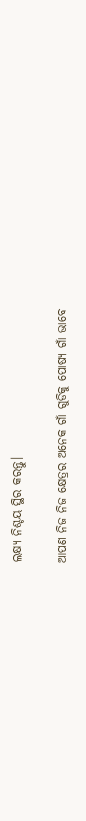ଲକ୍ଷ୍ୟ ନିଶ୍ଚୟ ସ୍ଥିର କରନ୍ତୁ।

ଆପଣ ନିଜ ନିଜ କ୍ଷେତ୍ରର ଅନେକ ଗାଁ ଗୁଡିକୁ ପୋଷ୍ୟ ଗାଁ ଭାବେ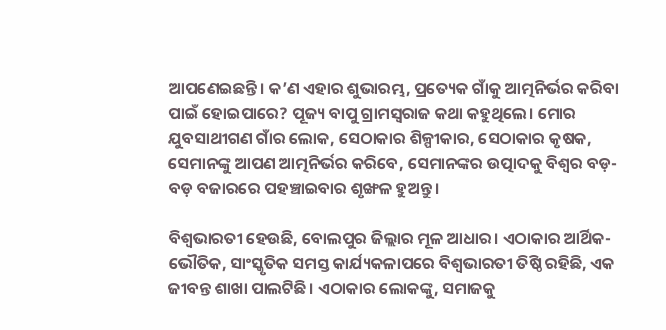ଆପଣେଇଛନ୍ତି। କ’ଣ ଏହାର ଶୁଭାରମ୍ଭ, ପ୍ରତ୍ୟେକ ଗାଁକୁ ଆତ୍ମନିର୍ଭର କରିବା ପାଇଁ ହୋଇପାରେ? ପୂଜ୍ୟ ବାପୁ ଗ୍ରାମସ୍ୱରାଜ କଥା କହୁଥିଲେ। ମୋର ଯୁବସାଥୀଗଣ ଗାଁର ଲୋକ, ସେଠାକାର ଶିଳ୍ପୀକାର, ସେଠାକାର କୃଷକ, ସେମାନଙ୍କୁ ଆପଣ ଆତ୍ମନିର୍ଭର କରିବେ, ସେମାନଙ୍କର ଉତ୍ପାଦକୁ ବିଶ୍ୱର ବଡ଼-ବଡ଼ ବଜାରରେ ପହଞ୍ଚାଇବାର ଶୃଙ୍ଖଳ ହୁଅନ୍ତୁ।

ବିଶ୍ୱଭାରତୀ ହେଉଛି, ବୋଲପୁର ଜିଲ୍ଲାର ମୂଳ ଆଧାର। ଏଠାକାର ଆର୍ଥିକ- ଭୌତିକ, ସାଂସ୍କୃତିକ ସମସ୍ତ କାର୍ଯ୍ୟକଳାପରେ ବିଶ୍ୱଭାରତୀ ତିଷ୍ଠି ରହିଛି, ଏକ ଜୀବନ୍ତ ଶାଖା ପାଲଟିଛି। ଏଠାକାର ଲୋକଙ୍କୁ, ସମାଜକୁ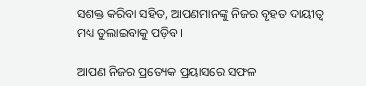ସଶକ୍ତ କରିବା ସହିତ, ଆପଣମାନଙ୍କୁ ନିଜର ବୃହତ ଦାୟୀତ୍ୱ ମଧ୍ୟ ତୁଲାଇବାକୁ ପଡ଼ିବ।

ଆପଣ ନିଜର ପ୍ରତ୍ୟେକ ପ୍ରୟାସରେ ସଫଳ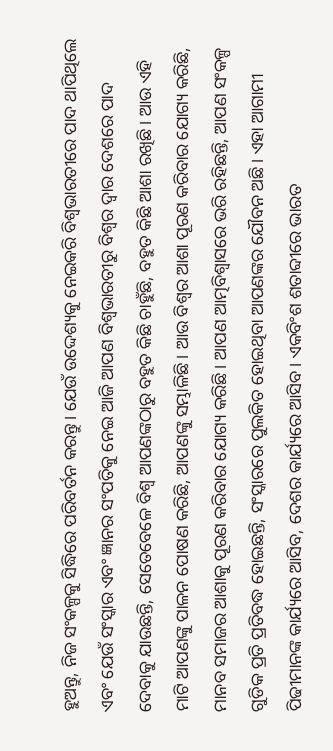ହୁଅନ୍ତୁ, ନିଜ ସଂକଳ୍ପକୁ ସିଦ୍ଧିରେ ପରିବର୍ତନ କରନ୍ତୁ। ଯେଉଁ ଉଦ୍ଦେଶ୍ୟକୁ ନେଇକରି ବିଶ୍ୱଭାରତୀରେ ପାଦ ଥାପିଥିଲେ ଏବଂ ଯେଉଁ ସଂସ୍କାର ଏବଂ ଜ୍ଞାନର ସଂପତିକୁ ନେଇ ଆଜି ଆପଣ ବିଶ୍ୱଭାରତୀରୁ ବିଶ୍ୱର ଦ୍ୱାର ଦେଶରେ ପାଦ ଦେବାକୁ ଯାଉଛନ୍ତି, ସେତେବେଳେ ବିଶ୍ୱ ଆପଣଙ୍କଠାରୁ ବହୁତ କିଛି ଚାହୁଁଛି, ବହୁତ କିଛି ଆଶା ରଖିଛି। ଆଉ ଏହି ମାଟି ଆପଣଙ୍କୁ ପାଳନ ପୋଷଣ କରିଛି, ଆପଣଙ୍କୁ ସମ୍ଭାଳିଛି। ଆଉ ବିଶ୍ୱର ଆଶା ପୂରଣ କରିବାର ଯୋଗ୍ୟ କରିଛି, ମାନବ ସମାଜର ଆଶାକୁ ପୂରଣ କରିବାର ଯୋଗ୍ୟ କରିଛି। ଆପଣ ଆତ୍ମବିଶ୍ୱାସରେ ଭରି ରହିଛନ୍ତି, ଆପଣ ସଂକଳ୍ପ ଗୁଡିକ ପ୍ରତି ପ୍ରତିବଦ୍ଧ ହୋଇଛନ୍ତି, ସଂସ୍କାରରେ ପୁଲକିତ ହୋଇଥିବା ଆପଣଙ୍କର ଯୌବନ ଅଛି। ଏହା ଆଗାମୀ ପିଢୀମାନଙ୍କ କାର୍ଯ୍ୟରେ ଆସିବ, ଦେଶର କାର୍ଯ୍ୟରେ ଆସିବ। ଏକବିଂଶ ଶତାବ୍ଦୀରେ ଭାରତ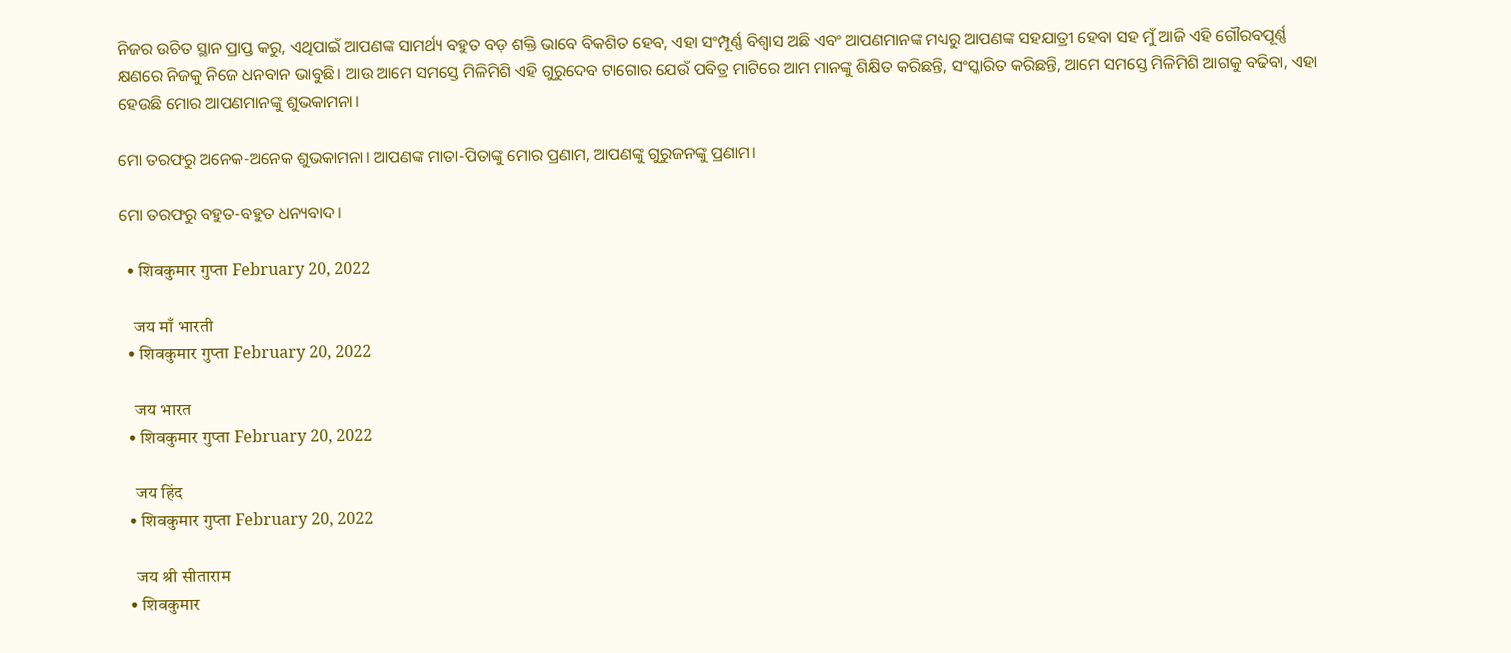ନିଜର ଉଚିତ ସ୍ଥାନ ପ୍ରାପ୍ତ କରୁ, ଏଥିପାଇଁ ଆପଣଙ୍କ ସାମର୍ଥ୍ୟ ବହୁତ ବଡ଼ ଶକ୍ତି ଭାବେ ବିକଶିତ ହେବ, ଏହା ସଂମ୍ପୂର୍ଣ୍ଣ ବିଶ୍ୱାସ ଅଛି ଏବଂ ଆପଣମାନଙ୍କ ମଧ୍ୟରୁ ଆପଣଙ୍କ ସହଯାତ୍ରୀ ହେବା ସହ ମୁଁ ଆଜି ଏହି ଗୌରବପୂର୍ଣ୍ଣ କ୍ଷଣରେ ନିଜକୁ ନିଜେ ଧନବାନ ଭାବୁଛି। ଆଉ ଆମେ ସମସ୍ତେ ମିଳିମିଶି ଏହି ଗୁରୁଦେବ ଟାଗୋର ଯେଉଁ ପବିତ୍ର ମାଟିରେ ଆମ ମାନଙ୍କୁ ଶିକ୍ଷିତ କରିଛନ୍ତି, ସଂସ୍କାରିତ କରିଛନ୍ତି, ଆମେ ସମସ୍ତେ ମିଳିମିଶି ଆଗକୁ ବଢିବା, ଏହା ହେଉଛି ମୋର ଆପଣମାନଙ୍କୁ ଶୁଭକାମନା।

ମୋ ତରଫରୁ ଅନେକ-ଅନେକ ଶୁଭକାମନା। ଆପଣଙ୍କ ମାତା-ପିତାଙ୍କୁ ମୋର ପ୍ରଣାମ, ଆପଣଙ୍କୁ ଗୁରୁଜନଙ୍କୁ ପ୍ରଣାମ।

ମୋ ତରଫରୁ ବହୁତ-ବହୁତ ଧନ୍ୟବାଦ।

  • शिवकुमार गुप्ता February 20, 2022

    जय माँ भारती
  • शिवकुमार गुप्ता February 20, 2022

    जय भारत
  • शिवकुमार गुप्ता February 20, 2022

    जय हिंद
  • शिवकुमार गुप्ता February 20, 2022

    जय श्री सीताराम
  • शिवकुमार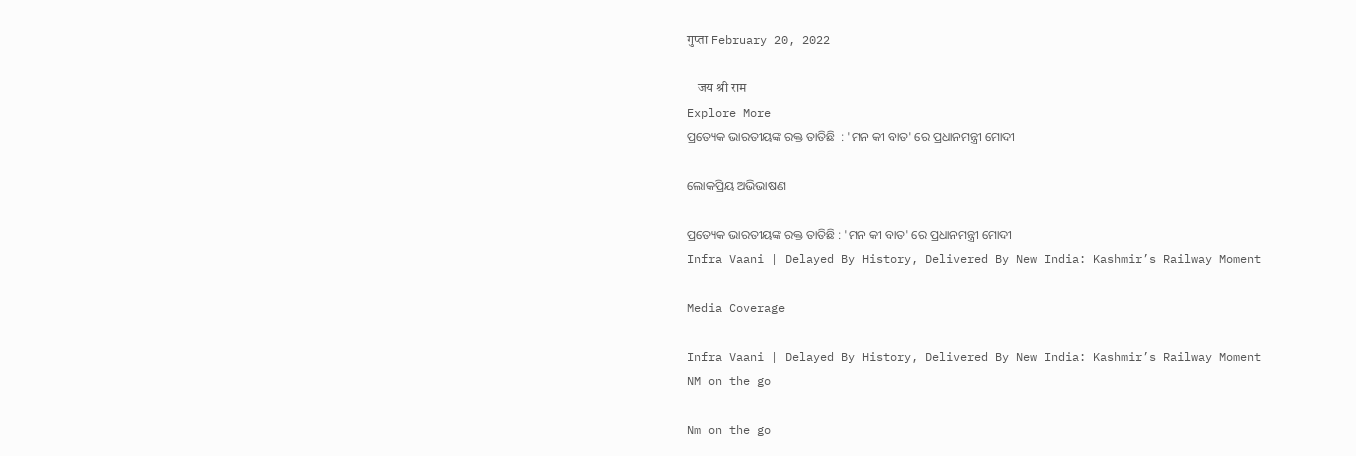गुप्ता February 20, 2022

    जय श्री राम
Explore More
ପ୍ରତ୍ୟେକ ଭାରତୀୟଙ୍କ ରକ୍ତ ତାତିଛି  : 'ମନ କୀ ବାତ' ରେ ପ୍ରଧାନମନ୍ତ୍ରୀ ମୋଦୀ

ଲୋକପ୍ରିୟ ଅଭିଭାଷଣ

ପ୍ରତ୍ୟେକ ଭାରତୀୟଙ୍କ ରକ୍ତ ତାତିଛି : 'ମନ କୀ ବାତ' ରେ ପ୍ରଧାନମନ୍ତ୍ରୀ ମୋଦୀ
Infra Vaani | Delayed By History, Delivered By New India: Kashmir’s Railway Moment

Media Coverage

Infra Vaani | Delayed By History, Delivered By New India: Kashmir’s Railway Moment
NM on the go

Nm on the go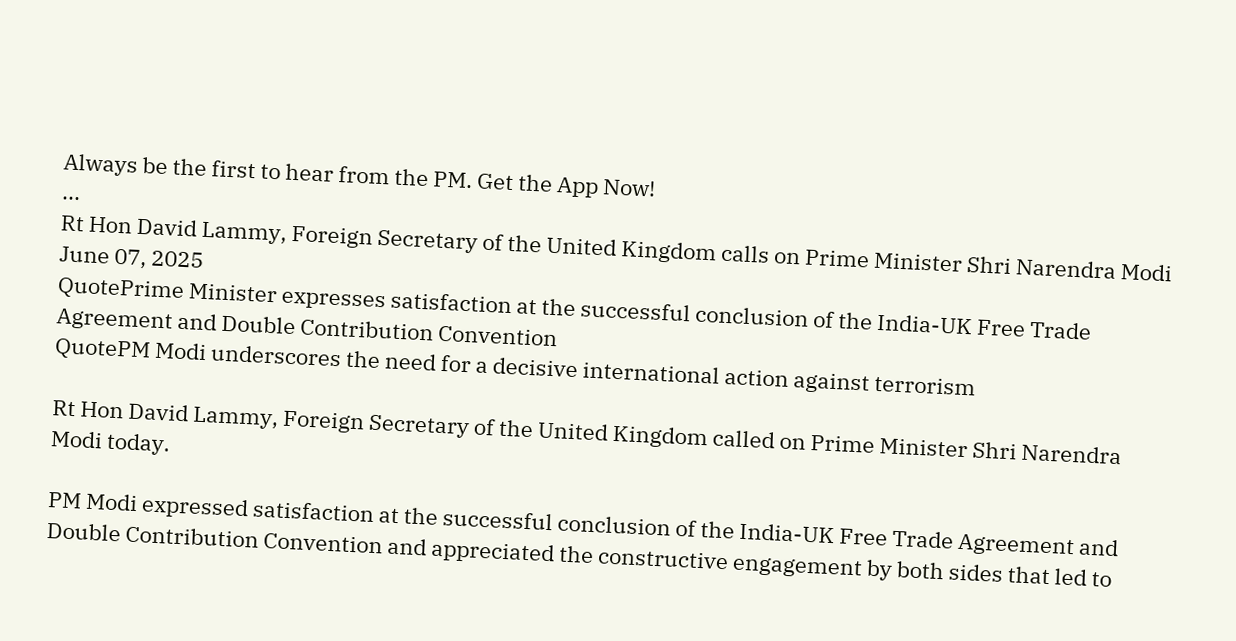Always be the first to hear from the PM. Get the App Now!
...
Rt Hon David Lammy, Foreign Secretary of the United Kingdom calls on Prime Minister Shri Narendra Modi
June 07, 2025
QuotePrime Minister expresses satisfaction at the successful conclusion of the India-UK Free Trade Agreement and Double Contribution Convention
QuotePM Modi underscores the need for a decisive international action against terrorism

Rt Hon David Lammy, Foreign Secretary of the United Kingdom called on Prime Minister Shri Narendra Modi today.

PM Modi expressed satisfaction at the successful conclusion of the India-UK Free Trade Agreement and Double Contribution Convention and appreciated the constructive engagement by both sides that led to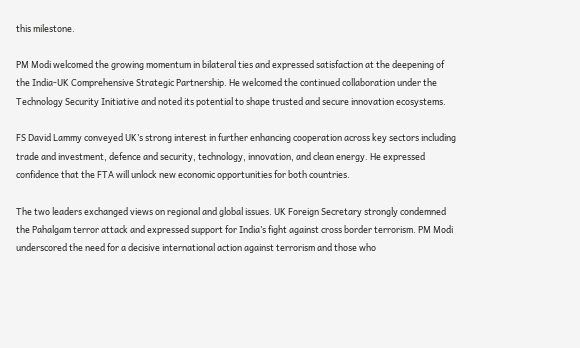this milestone.

PM Modi welcomed the growing momentum in bilateral ties and expressed satisfaction at the deepening of the India-UK Comprehensive Strategic Partnership. He welcomed the continued collaboration under the Technology Security Initiative and noted its potential to shape trusted and secure innovation ecosystems.

FS David Lammy conveyed UK’s strong interest in further enhancing cooperation across key sectors including trade and investment, defence and security, technology, innovation, and clean energy. He expressed confidence that the FTA will unlock new economic opportunities for both countries.

The two leaders exchanged views on regional and global issues. UK Foreign Secretary strongly condemned the Pahalgam terror attack and expressed support for India’s fight against cross border terrorism. PM Modi underscored the need for a decisive international action against terrorism and those who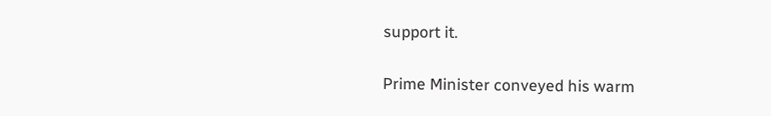support it.

Prime Minister conveyed his warm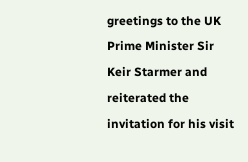greetings to the UK Prime Minister Sir Keir Starmer and reiterated the invitation for his visit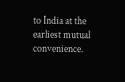to India at the earliest mutual convenience.